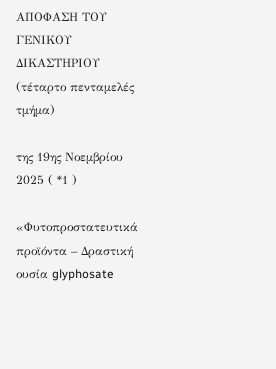ΑΠΟΦΑΣΗ ΤΟΥ ΓΕΝΙΚΟΥ ΔΙΚΑΣΤΗΡΙΟΥ (τέταρτο πενταμελές τμήμα)

της 19ης Νοεμβρίου 2025 ( *1 )

«Φυτοπροστατευτικά προϊόντα – Δραστική ουσία glyphosate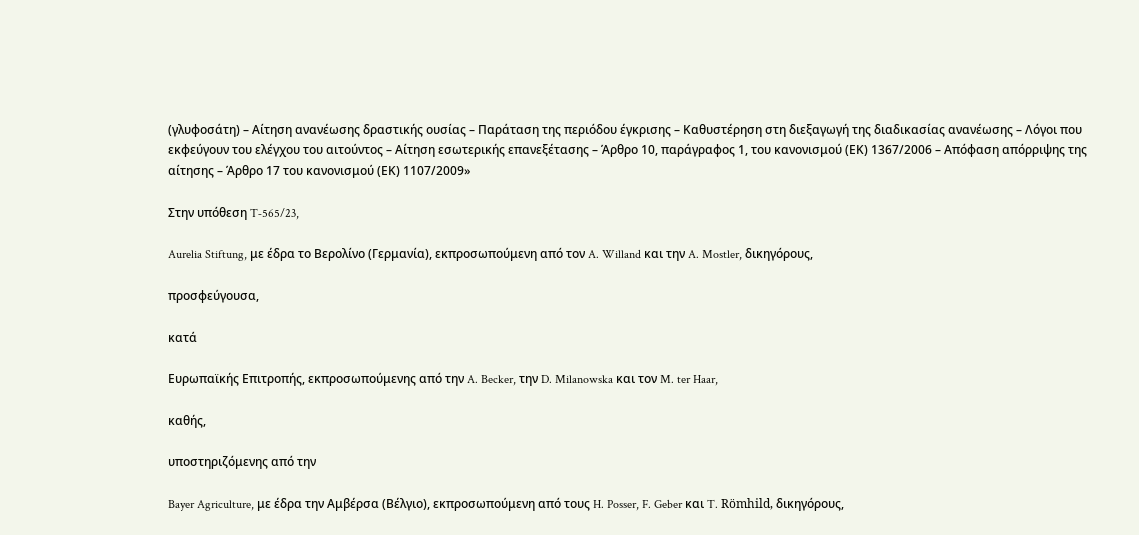(γλυφοσάτη) – Αίτηση ανανέωσης δραστικής ουσίας – Παράταση της περιόδου έγκρισης – Καθυστέρηση στη διεξαγωγή της διαδικασίας ανανέωσης – Λόγοι που εκφεύγουν του ελέγχου του αιτούντος – Αίτηση εσωτερικής επανεξέτασης – Άρθρο 10, παράγραφος 1, του κανονισμού (ΕΚ) 1367/2006 – Απόφαση απόρριψης της αίτησης – Άρθρο 17 του κανονισμού (ΕΚ) 1107/2009»

Στην υπόθεση T‑565/23,

Aurelia Stiftung, με έδρα το Βερολίνο (Γερμανία), εκπροσωπούμενη από τον A. Willand και την A. Mostler, δικηγόρους,

προσφεύγουσα,

κατά

Ευρωπαϊκής Επιτροπής, εκπροσωπούμενης από την A. Becker, την D. Milanowska και τον M. ter Haar,

καθής,

υποστηριζόμενης από την

Bayer Agriculture, με έδρα την Αμβέρσα (Βέλγιο), εκπροσωπούμενη από τους H. Posser, F. Geber και T. Römhild, δικηγόρους,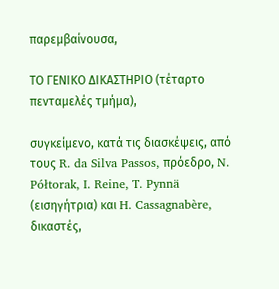παρεμβαίνουσα,

ΤΟ ΓΕΝΙΚΟ ΔΙΚΑΣΤΗΡΙΟ (τέταρτο πενταμελές τμήμα),

συγκείμενο, κατά τις διασκέψεις, από τους R. da Silva Passos, πρόεδρο, N. Półtorak, I. Reine, T. Pynnä (εισηγήτρια) και H. Cassagnabère, δικαστές,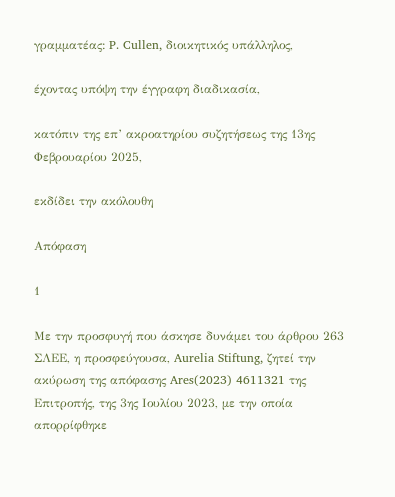γραμματέας: P. Cullen, διοικητικός υπάλληλος,

έχοντας υπόψη την έγγραφη διαδικασία,

κατόπιν της επ’ ακροατηρίου συζητήσεως της 13ης Φεβρουαρίου 2025,

εκδίδει την ακόλουθη

Απόφαση

1

Με την προσφυγή που άσκησε δυνάμει του άρθρου 263 ΣΛΕΕ, η προσφεύγουσα, Aurelia Stiftung, ζητεί την ακύρωση της απόφασης Ares(2023) 4611321 της Επιτροπής, της 3ης Ιουλίου 2023, με την οποία απορρίφθηκε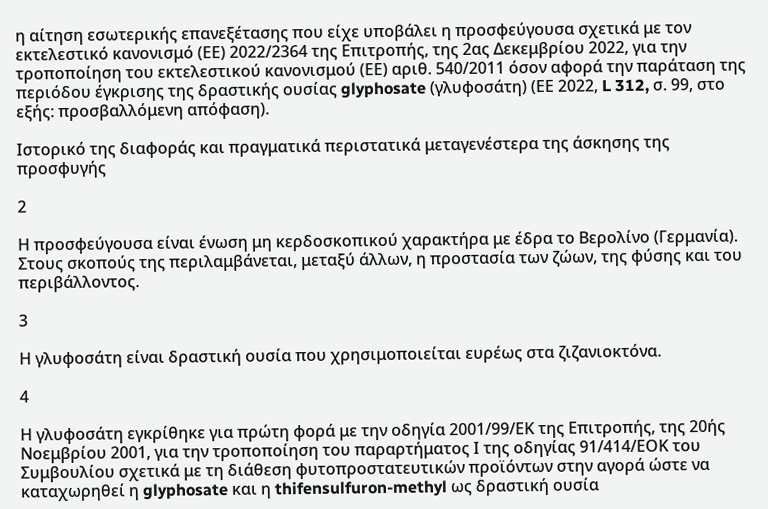η αίτηση εσωτερικής επανεξέτασης που είχε υποβάλει η προσφεύγουσα σχετικά με τον εκτελεστικό κανονισμό (ΕΕ) 2022/2364 της Επιτροπής, της 2ας Δεκεμβρίου 2022, για την τροποποίηση του εκτελεστικού κανονισμού (ΕΕ) αριθ. 540/2011 όσον αφορά την παράταση της περιόδου έγκρισης της δραστικής ουσίας glyphosate (γλυφοσάτη) (ΕΕ 2022, L 312, σ. 99, στο εξής: προσβαλλόμενη απόφαση).

Ιστορικό της διαφοράς και πραγματικά περιστατικά μεταγενέστερα της άσκησης της προσφυγής

2

Η προσφεύγουσα είναι ένωση μη κερδοσκοπικού χαρακτήρα με έδρα το Βερολίνο (Γερμανία). Στους σκοπούς της περιλαμβάνεται, μεταξύ άλλων, η προστασία των ζώων, της φύσης και του περιβάλλοντος.

3

Η γλυφοσάτη είναι δραστική ουσία που χρησιμοποιείται ευρέως στα ζιζανιοκτόνα.

4

Η γλυφοσάτη εγκρίθηκε για πρώτη φορά με την οδηγία 2001/99/ΕΚ της Επιτροπής, της 20ής Νοεμβρίου 2001, για την τροποποίηση του παραρτήματος Ι της οδηγίας 91/414/ΕΟΚ του Συμβουλίου σχετικά με τη διάθεση φυτοπροστατευτικών προϊόντων στην αγορά ώστε να καταχωρηθεί η glyphosate και η thifensulfuron-methyl ως δραστική ουσία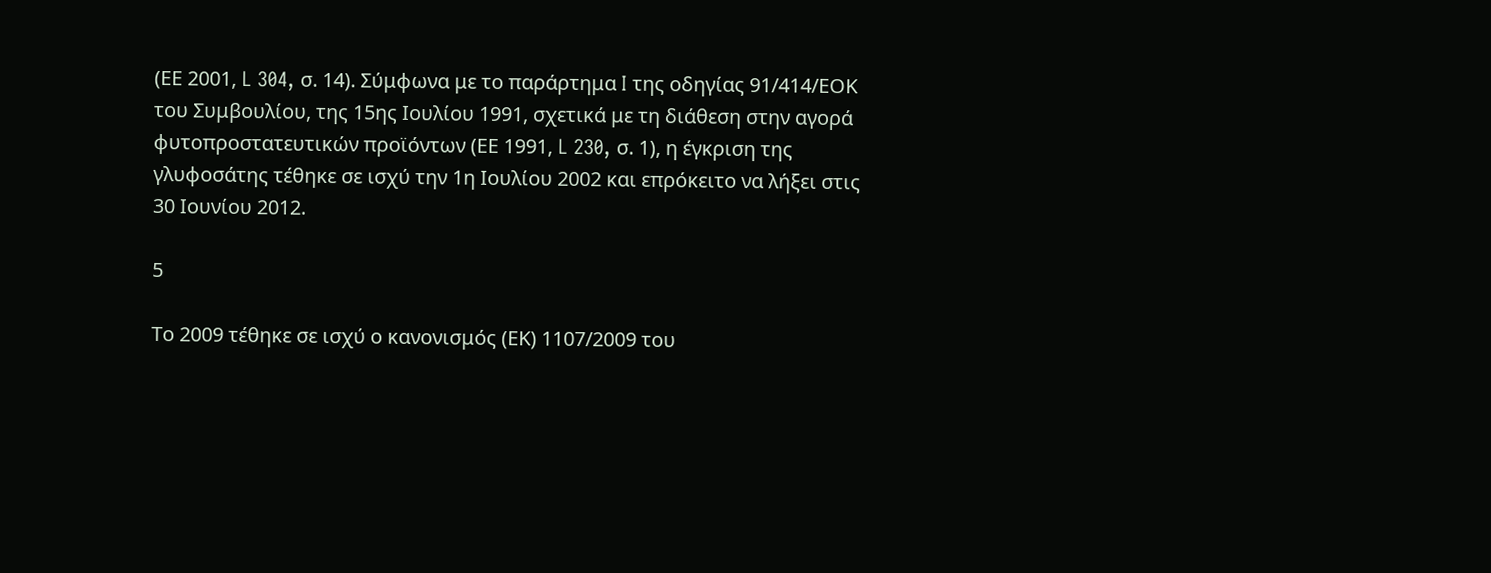(ΕΕ 2001, L 304, σ. 14). Σύμφωνα με το παράρτημα I της οδηγίας 91/414/ΕΟΚ του Συμβουλίου, της 15ης Ιουλίου 1991, σχετικά με τη διάθεση στην αγορά φυτοπροστατευτικών προϊόντων (ΕΕ 1991, L 230, σ. 1), η έγκριση της γλυφοσάτης τέθηκε σε ισχύ την 1η Ιουλίου 2002 και επρόκειτο να λήξει στις 30 Ιουνίου 2012.

5

Το 2009 τέθηκε σε ισχύ ο κανονισμός (ΕΚ) 1107/2009 του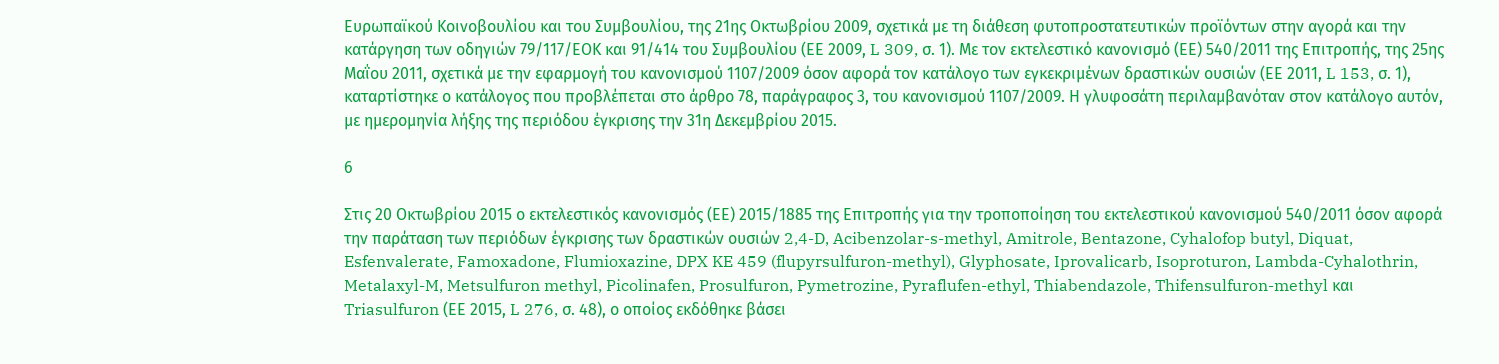Ευρωπαϊκού Κοινοβουλίου και του Συμβουλίου, της 21ης Οκτωβρίου 2009, σχετικά με τη διάθεση φυτοπροστατευτικών προϊόντων στην αγορά και την κατάργηση των οδηγιών 79/117/ΕΟΚ και 91/414 του Συμβουλίου (ΕΕ 2009, L 309, σ. 1). Με τον εκτελεστικό κανονισμό (ΕΕ) 540/2011 της Επιτροπής, της 25ης Μαΐου 2011, σχετικά με την εφαρμογή του κανονισμού 1107/2009 όσον αφορά τον κατάλογο των εγκεκριμένων δραστικών ουσιών (ΕΕ 2011, L 153, σ. 1), καταρτίστηκε ο κατάλογος που προβλέπεται στο άρθρο 78, παράγραφος 3, του κανονισμού 1107/2009. Η γλυφοσάτη περιλαμβανόταν στον κατάλογο αυτόν, με ημερομηνία λήξης της περιόδου έγκρισης την 31η Δεκεμβρίου 2015.

6

Στις 20 Οκτωβρίου 2015 ο εκτελεστικός κανονισμός (ΕΕ) 2015/1885 της Επιτροπής για την τροποποίηση του εκτελεστικού κανονισμού 540/2011 όσον αφορά την παράταση των περιόδων έγκρισης των δραστικών ουσιών 2,4-D, Acibenzolar-s-methyl, Amitrole, Bentazone, Cyhalofop butyl, Diquat, Esfenvalerate, Famoxadone, Flumioxazine, DPX KE 459 (flupyrsulfuron-methyl), Glyphosate, Iprovalicarb, Isoproturon, Lambda-Cyhalothrin, Metalaxyl-M, Metsulfuron methyl, Picolinafen, Prosulfuron, Pymetrozine, Pyraflufen-ethyl, Thiabendazole, Thifensulfuron-methyl και Triasulfuron (ΕΕ 2015, L 276, σ. 48), ο οποίος εκδόθηκε βάσει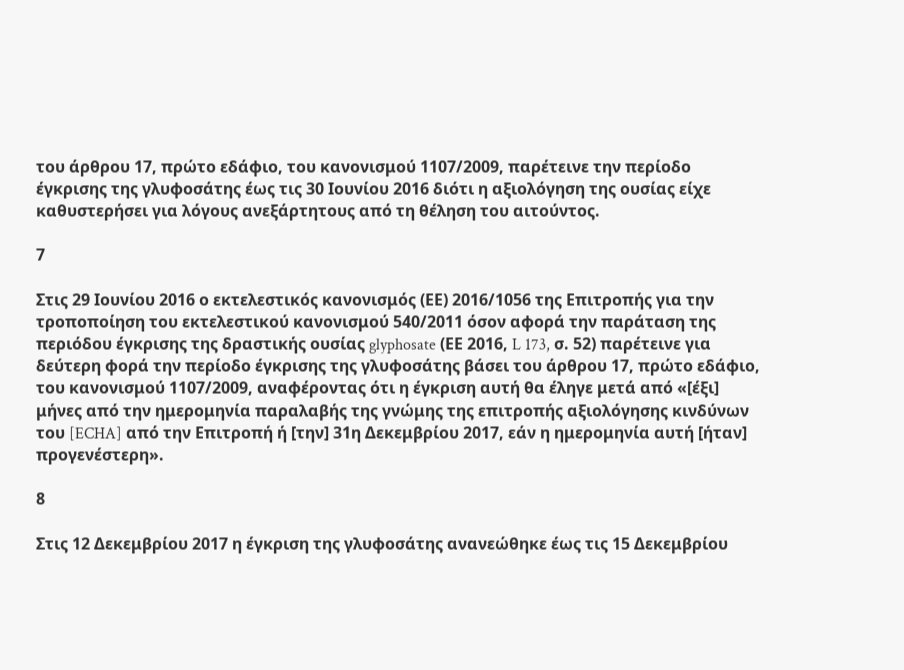του άρθρου 17, πρώτο εδάφιο, του κανονισμού 1107/2009, παρέτεινε την περίοδο έγκρισης της γλυφοσάτης έως τις 30 Ιουνίου 2016 διότι η αξιολόγηση της ουσίας είχε καθυστερήσει για λόγους ανεξάρτητους από τη θέληση του αιτούντος.

7

Στις 29 Ιουνίου 2016 ο εκτελεστικός κανονισμός (ΕΕ) 2016/1056 της Επιτροπής για την τροποποίηση του εκτελεστικού κανονισμού 540/2011 όσον αφορά την παράταση της περιόδου έγκρισης της δραστικής ουσίας glyphosate (ΕΕ 2016, L 173, σ. 52) παρέτεινε για δεύτερη φορά την περίοδο έγκρισης της γλυφοσάτης βάσει του άρθρου 17, πρώτο εδάφιο, του κανονισμού 1107/2009, αναφέροντας ότι η έγκριση αυτή θα έληγε μετά από «[έξι] μήνες από την ημερομηνία παραλαβής της γνώμης της επιτροπής αξιολόγησης κινδύνων του [ECHA] από την Επιτροπή ή [την] 31η Δεκεμβρίου 2017, εάν η ημερομηνία αυτή [ήταν] προγενέστερη».

8

Στις 12 Δεκεμβρίου 2017 η έγκριση της γλυφοσάτης ανανεώθηκε έως τις 15 Δεκεμβρίου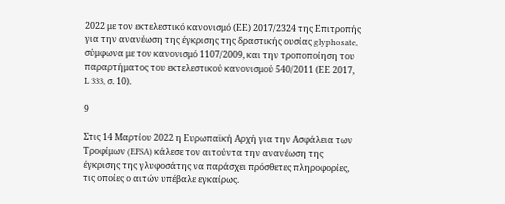2022 με τον εκτελεστικό κανονισμό (ΕΕ) 2017/2324 της Επιτροπής για την ανανέωση της έγκρισης της δραστικής ουσίας glyphosate, σύμφωνα με τον κανονισμό 1107/2009, και την τροποποίηση του παραρτήματος του εκτελεστικού κανονισμού 540/2011 (ΕΕ 2017, L 333, σ. 10).

9

Στις 14 Μαρτίου 2022 η Ευρωπαϊκή Αρχή για την Ασφάλεια των Τροφίμων (EFSA) κάλεσε τον αιτούντα την ανανέωση της έγκρισης της γλυφοσάτης να παράσχει πρόσθετες πληροφορίες, τις οποίες ο αιτών υπέβαλε εγκαίρως.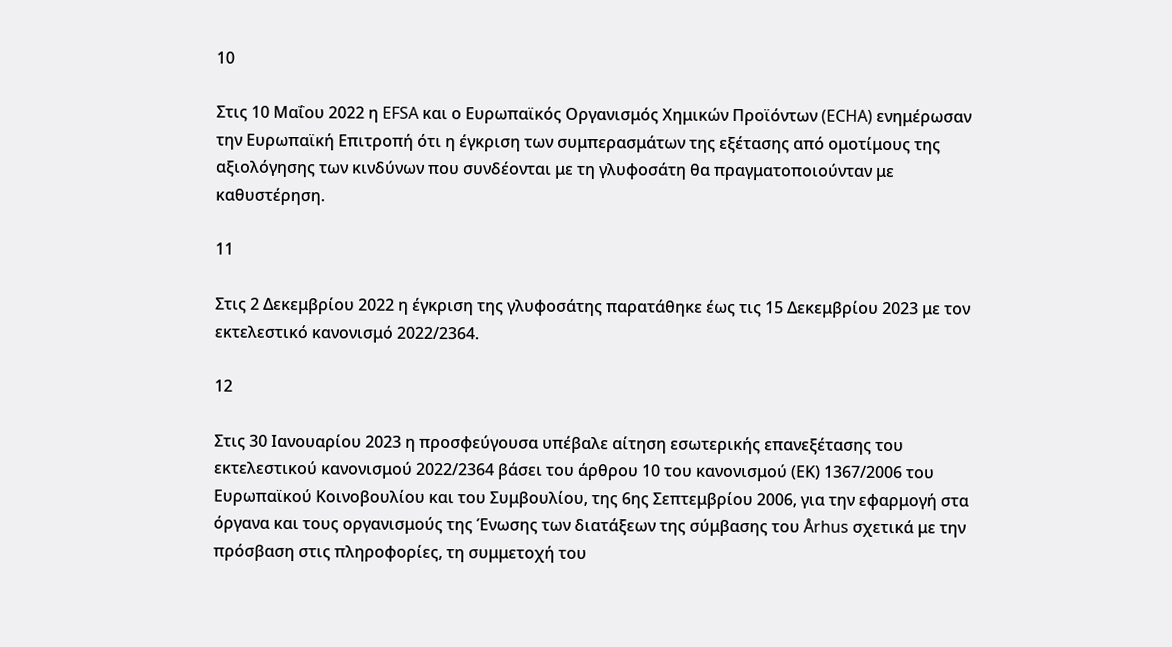10

Στις 10 Μαΐου 2022 η EFSA και ο Ευρωπαϊκός Οργανισμός Χημικών Προϊόντων (ECHA) ενημέρωσαν την Ευρωπαϊκή Επιτροπή ότι η έγκριση των συμπερασμάτων της εξέτασης από ομοτίμους της αξιολόγησης των κινδύνων που συνδέονται με τη γλυφοσάτη θα πραγματοποιούνταν με καθυστέρηση.

11

Στις 2 Δεκεμβρίου 2022 η έγκριση της γλυφοσάτης παρατάθηκε έως τις 15 Δεκεμβρίου 2023 με τον εκτελεστικό κανονισμό 2022/2364.

12

Στις 30 Ιανουαρίου 2023 η προσφεύγουσα υπέβαλε αίτηση εσωτερικής επανεξέτασης του εκτελεστικού κανονισμού 2022/2364 βάσει του άρθρου 10 του κανονισμού (ΕΚ) 1367/2006 του Ευρωπαϊκού Κοινοβουλίου και του Συμβουλίου, της 6ης Σεπτεμβρίου 2006, για την εφαρμογή στα όργανα και τους οργανισμούς της Ένωσης των διατάξεων της σύμβασης του Århus σχετικά με την πρόσβαση στις πληροφορίες, τη συμμετοχή του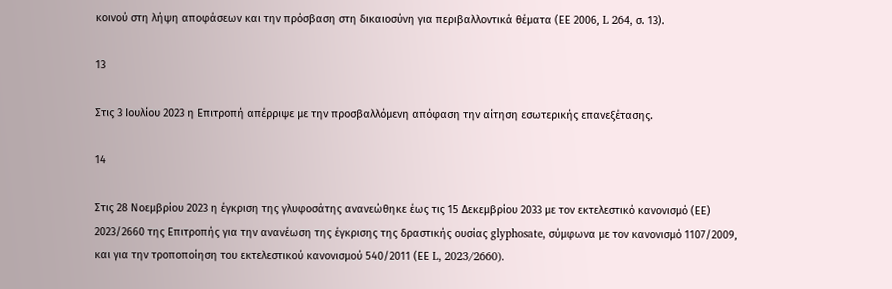κοινού στη λήψη αποφάσεων και την πρόσβαση στη δικαιοσύνη για περιβαλλοντικά θέματα (ΕΕ 2006, L 264, σ. 13).

13

Στις 3 Ιουλίου 2023 η Επιτροπή απέρριψε με την προσβαλλόμενη απόφαση την αίτηση εσωτερικής επανεξέτασης.

14

Στις 28 Νοεμβρίου 2023 η έγκριση της γλυφοσάτης ανανεώθηκε έως τις 15 Δεκεμβρίου 2033 με τον εκτελεστικό κανονισμό (ΕΕ) 2023/2660 της Επιτροπής για την ανανέωση της έγκρισης της δραστικής ουσίας glyphosate, σύμφωνα με τον κανονισμό 1107/2009, και για την τροποποίηση του εκτελεστικού κανονισμού 540/2011 (ΕΕ L, 2023/2660).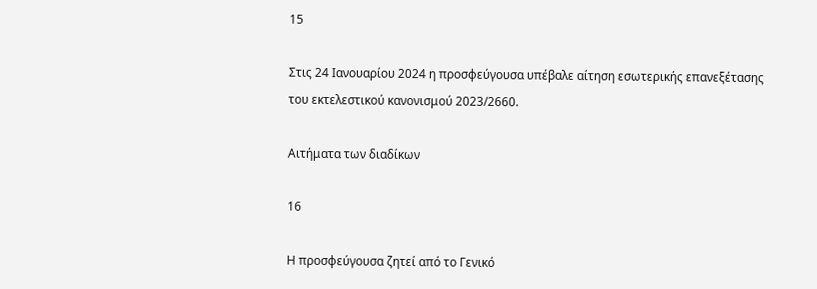15

Στις 24 Ιανουαρίου 2024 η προσφεύγουσα υπέβαλε αίτηση εσωτερικής επανεξέτασης του εκτελεστικού κανονισμού 2023/2660.

Αιτήματα των διαδίκων

16

Η προσφεύγουσα ζητεί από το Γενικό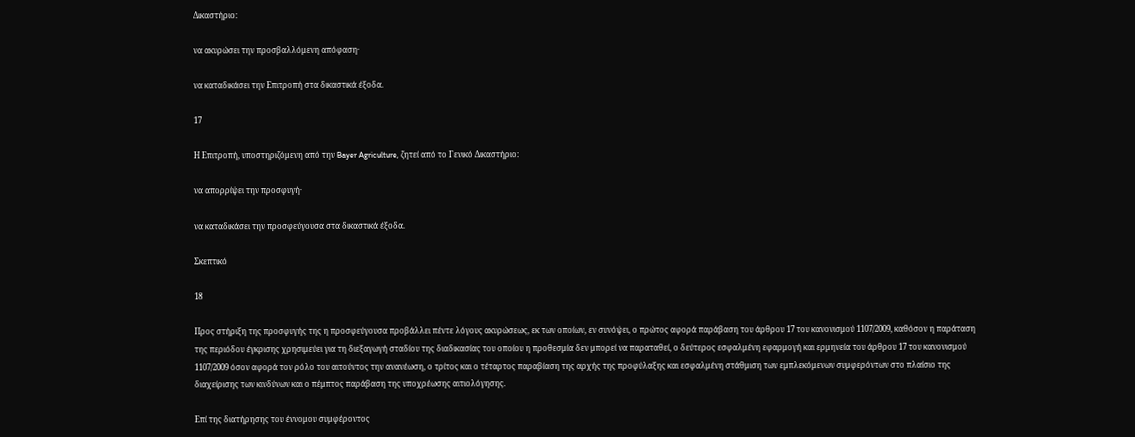Δικαστήριο:

να ακυρώσει την προσβαλλόμενη απόφαση·

να καταδικάσει την Επιτροπή στα δικαστικά έξοδα.

17

Η Επιτροπή, υποστηριζόμενη από την Bayer Agriculture, ζητεί από το Γενικό Δικαστήριο:

να απορρίψει την προσφυγή·

να καταδικάσει την προσφεύγουσα στα δικαστικά έξοδα.

Σκεπτικό

18

Προς στήριξη της προσφυγής της η προσφεύγουσα προβάλλει πέντε λόγους ακυρώσεως, εκ των οποίων, εν συνόψει, ο πρώτος αφορά παράβαση του άρθρου 17 του κανονισμού 1107/2009, καθόσον η παράταση της περιόδου έγκρισης χρησιμεύει για τη διεξαγωγή σταδίου της διαδικασίας του οποίου η προθεσμία δεν μπορεί να παραταθεί, ο δεύτερος εσφαλμένη εφαρμογή και ερμηνεία του άρθρου 17 του κανονισμού 1107/2009 όσον αφορά τον ρόλο του αιτούντος την ανανέωση, ο τρίτος και ο τέταρτος παραβίαση της αρχής της προφύλαξης και εσφαλμένη στάθμιση των εμπλεκόμενων συμφερόντων στο πλαίσιο της διαχείρισης των κινδύνων και ο πέμπτος παράβαση της υποχρέωσης αιτιολόγησης.

Επί της διατήρησης του έννομου συμφέροντος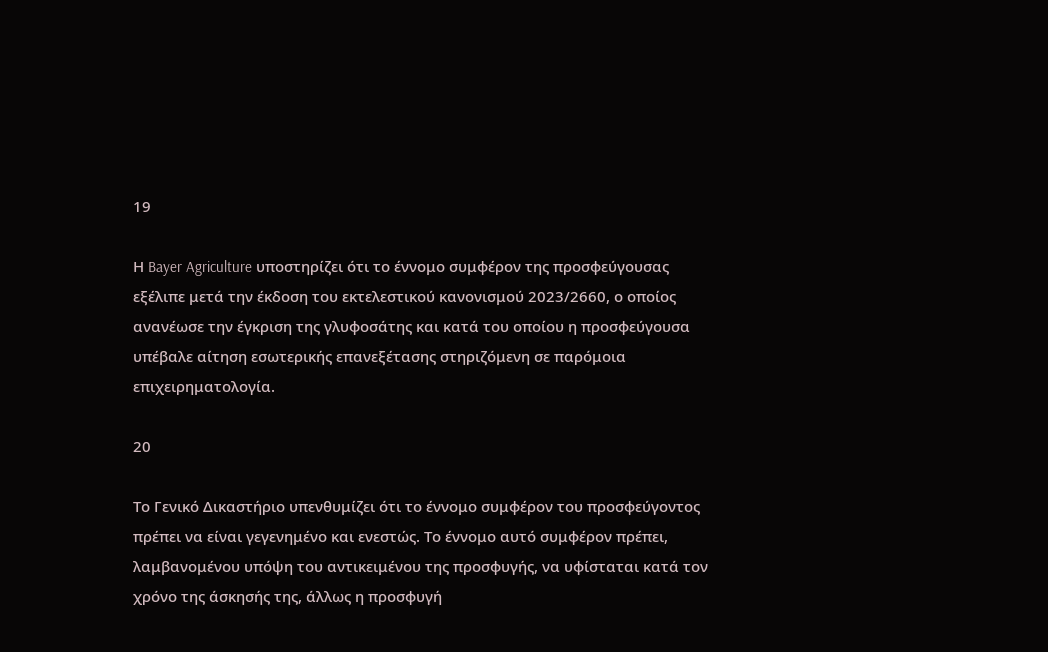19

Η Bayer Agriculture υποστηρίζει ότι το έννομο συμφέρον της προσφεύγουσας εξέλιπε μετά την έκδοση του εκτελεστικού κανονισμού 2023/2660, ο οποίος ανανέωσε την έγκριση της γλυφοσάτης και κατά του οποίου η προσφεύγουσα υπέβαλε αίτηση εσωτερικής επανεξέτασης στηριζόμενη σε παρόμοια επιχειρηματολογία.

20

Το Γενικό Δικαστήριο υπενθυμίζει ότι το έννομο συμφέρον του προσφεύγοντος πρέπει να είναι γεγενημένο και ενεστώς. Το έννομο αυτό συμφέρον πρέπει, λαμβανομένου υπόψη του αντικειμένου της προσφυγής, να υφίσταται κατά τον χρόνο της άσκησής της, άλλως η προσφυγή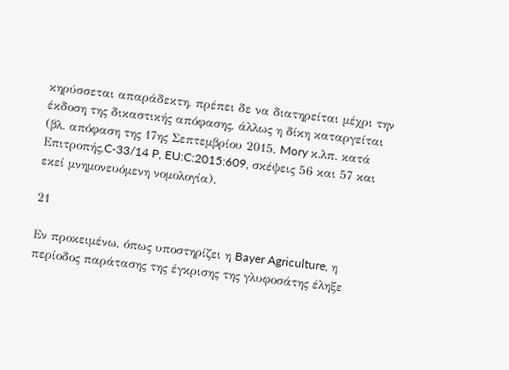κηρύσσεται απαράδεκτη, πρέπει δε να διατηρείται μέχρι την έκδοση της δικαστικής απόφασης, άλλως η δίκη καταργείται (βλ. απόφαση της 17ης Σεπτεμβρίου 2015, Mory κ.λπ. κατά Επιτροπής,C‑33/14 P, EU:C:2015:609, σκέψεις 56 και 57 και εκεί μνημονευόμενη νομολογία).

21

Εν προκειμένω, όπως υποστηρίζει η Bayer Agriculture, η περίοδος παράτασης της έγκρισης της γλυφοσάτης έληξε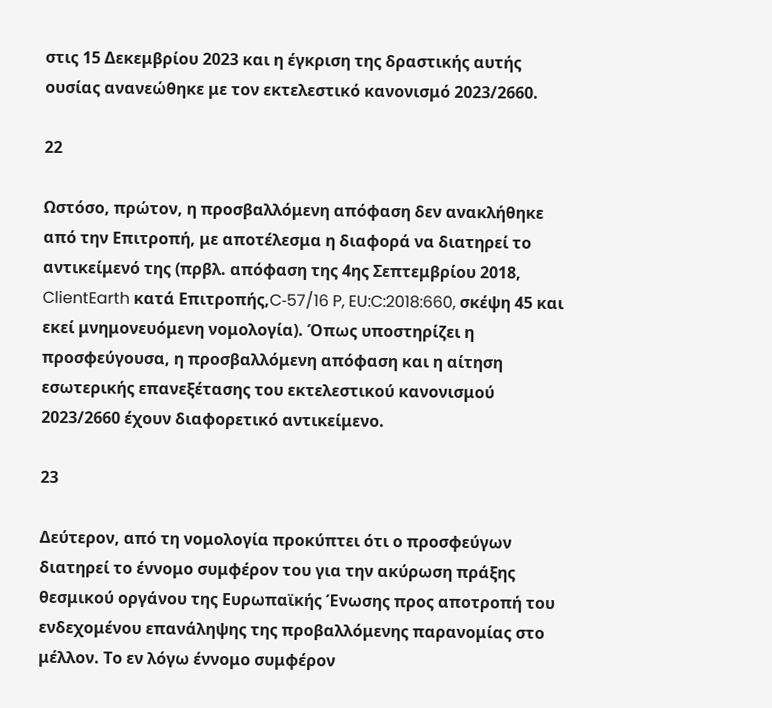στις 15 Δεκεμβρίου 2023 και η έγκριση της δραστικής αυτής ουσίας ανανεώθηκε με τον εκτελεστικό κανονισμό 2023/2660.

22

Ωστόσο, πρώτον, η προσβαλλόμενη απόφαση δεν ανακλήθηκε από την Επιτροπή, με αποτέλεσμα η διαφορά να διατηρεί το αντικείμενό της (πρβλ. απόφαση της 4ης Σεπτεμβρίου 2018, ClientEarth κατά Επιτροπής,C‑57/16 P, EU:C:2018:660, σκέψη 45 και εκεί μνημονευόμενη νομολογία). Όπως υποστηρίζει η προσφεύγουσα, η προσβαλλόμενη απόφαση και η αίτηση εσωτερικής επανεξέτασης του εκτελεστικού κανονισμού 2023/2660 έχουν διαφορετικό αντικείμενο.

23

Δεύτερον, από τη νομολογία προκύπτει ότι ο προσφεύγων διατηρεί το έννομο συμφέρον του για την ακύρωση πράξης θεσμικού οργάνου της Ευρωπαϊκής Ένωσης προς αποτροπή του ενδεχομένου επανάληψης της προβαλλόμενης παρανομίας στο μέλλον. Το εν λόγω έννομο συμφέρον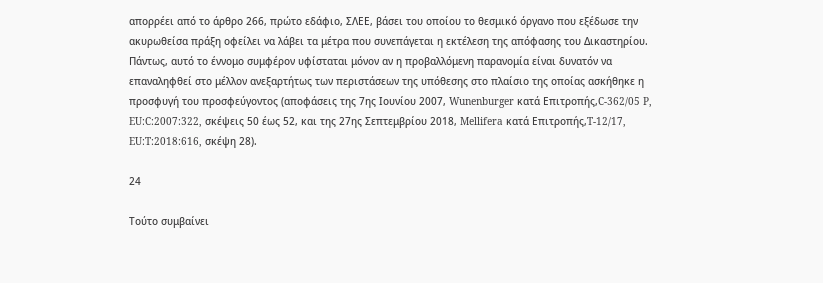απορρέει από το άρθρο 266, πρώτο εδάφιο, ΣΛΕΕ, βάσει του οποίου το θεσμικό όργανο που εξέδωσε την ακυρωθείσα πράξη οφείλει να λάβει τα μέτρα που συνεπάγεται η εκτέλεση της απόφασης του Δικαστηρίου. Πάντως, αυτό το έννομο συμφέρον υφίσταται μόνον αν η προβαλλόμενη παρανομία είναι δυνατόν να επαναληφθεί στο μέλλον ανεξαρτήτως των περιστάσεων της υπόθεσης στο πλαίσιο της οποίας ασκήθηκε η προσφυγή του προσφεύγοντος (αποφάσεις της 7ης Ιουνίου 2007, Wunenburger κατά Επιτροπής,C‑362/05 P, EU:C:2007:322, σκέψεις 50 έως 52, και της 27ης Σεπτεμβρίου 2018, Mellifera κατά Επιτροπής,T‑12/17, EU:T:2018:616, σκέψη 28).

24

Τούτο συμβαίνει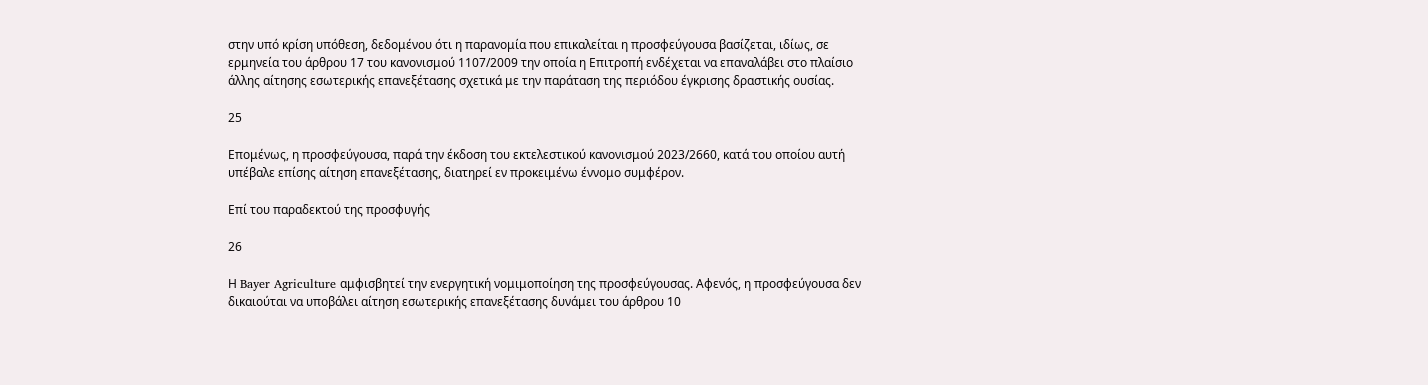στην υπό κρίση υπόθεση, δεδομένου ότι η παρανομία που επικαλείται η προσφεύγουσα βασίζεται, ιδίως, σε ερμηνεία του άρθρου 17 του κανονισμού 1107/2009 την οποία η Επιτροπή ενδέχεται να επαναλάβει στο πλαίσιο άλλης αίτησης εσωτερικής επανεξέτασης σχετικά με την παράταση της περιόδου έγκρισης δραστικής ουσίας.

25

Επομένως, η προσφεύγουσα, παρά την έκδοση του εκτελεστικού κανονισμού 2023/2660, κατά του οποίου αυτή υπέβαλε επίσης αίτηση επανεξέτασης, διατηρεί εν προκειμένω έννομο συμφέρον.

Επί του παραδεκτού της προσφυγής

26

Η Bayer Agriculture αμφισβητεί την ενεργητική νομιμοποίηση της προσφεύγουσας. Αφενός, η προσφεύγουσα δεν δικαιούται να υποβάλει αίτηση εσωτερικής επανεξέτασης δυνάμει του άρθρου 10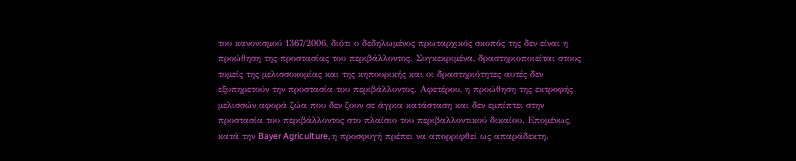του κανονισμού 1367/2006, διότι ο δεδηλωμένος πρωταρχικός σκοπός της δεν είναι η προώθηση της προστασίας του περιβάλλοντος. Συγκεκριμένα, δραστηριοποιείται στους τομείς της μελισσοκομίας και της κηπουρικής και οι δραστηριότητες αυτές δεν εξυπηρετούν την προστασία του περιβάλλοντος. Αφετέρου, η προώθηση της εκτροφής μελισσών αφορά ζώα που δεν ζουν σε άγρια κατάσταση και δεν εμπίπτει στην προστασία του περιβάλλοντος στο πλαίσιο του περιβαλλοντικού δικαίου. Επομένως, κατά την Bayer Agriculture, η προσφυγή πρέπει να απορριφθεί ως απαράδεκτη.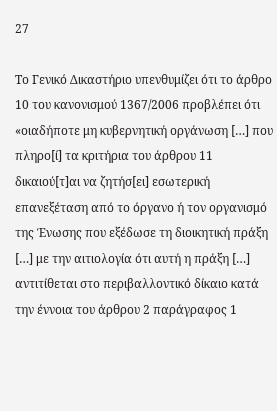27

Το Γενικό Δικαστήριο υπενθυμίζει ότι το άρθρο 10 του κανονισμού 1367/2006 προβλέπει ότι «οιαδήποτε μη κυβερνητική οργάνωση […] που πληρο[ί] τα κριτήρια του άρθρου 11 δικαιού[τ]αι να ζητήσ[ει] εσωτερική επανεξέταση από το όργανο ή τον οργανισμό της Ένωσης που εξέδωσε τη διοικητική πράξη […] με την αιτιολογία ότι αυτή η πράξη […] αντιτίθεται στο περιβαλλοντικό δίκαιο κατά την έννοια του άρθρου 2 παράγραφος 1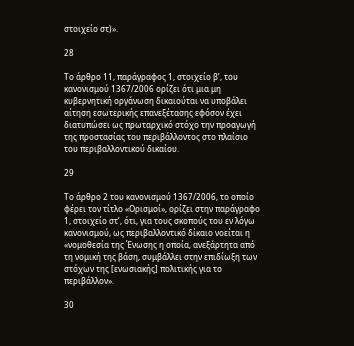στοιχείο στ)».

28

Το άρθρο 11, παράγραφος 1, στοιχείο βʹ, του κανονισμού 1367/2006 ορίζει ότι μια μη κυβερνητική οργάνωση δικαιούται να υποβάλει αίτηση εσωτερικής επανεξέτασης εφόσον έχει διατυπώσει ως πρωταρχικό στόχο την προαγωγή της προστασίας του περιβάλλοντος στο πλαίσιο του περιβαλλοντικού δικαίου.

29

Το άρθρο 2 του κανονισμού 1367/2006, το οποίο φέρει τον τίτλο «Ορισμοί», ορίζει στην παράγραφο 1, στοιχείο στʹ, ότι, για τους σκοπούς του εν λόγω κανονισμού, ως περιβαλλοντικό δίκαιο νοείται η «νομοθεσία της Ένωσης η οποία, ανεξάρτητα από τη νομική της βάση, συμβάλλει στην επιδίωξη των στόχων της [ενωσιακής] πολιτικής για το περιβάλλον».

30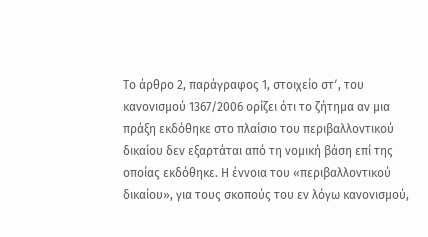Το άρθρο 2, παράγραφος 1, στοιχείο στʹ, του κανονισμού 1367/2006 ορίζει ότι το ζήτημα αν μια πράξη εκδόθηκε στο πλαίσιο του περιβαλλοντικού δικαίου δεν εξαρτάται από τη νομική βάση επί της οποίας εκδόθηκε. Η έννοια του «περιβαλλοντικού δικαίου», για τους σκοπούς του εν λόγω κανονισμού,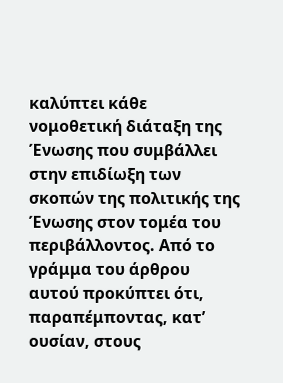καλύπτει κάθε νομοθετική διάταξη της Ένωσης που συμβάλλει στην επιδίωξη των σκοπών της πολιτικής της Ένωσης στον τομέα του περιβάλλοντος. Από το γράμμα του άρθρου αυτού προκύπτει ότι, παραπέμποντας, κατ’ ουσίαν, στους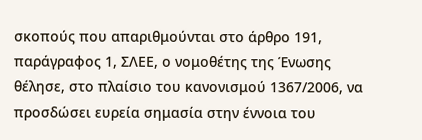σκοπούς που απαριθμούνται στο άρθρο 191, παράγραφος 1, ΣΛΕΕ, ο νομοθέτης της Ένωσης θέλησε, στο πλαίσιο του κανονισμού 1367/2006, να προσδώσει ευρεία σημασία στην έννοια του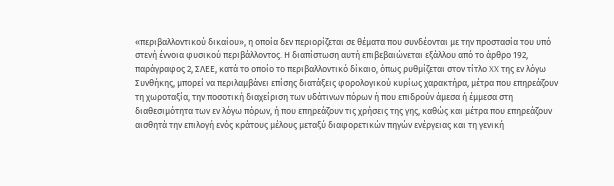«περιβαλλοντικού δικαίου», η οποία δεν περιορίζεται σε θέματα που συνδέονται με την προστασία του υπό στενή έννοια φυσικού περιβάλλοντος. Η διαπίστωση αυτή επιβεβαιώνεται εξάλλου από το άρθρο 192, παράγραφος 2, ΣΛΕΕ, κατά το οποίο το περιβαλλοντικό δίκαιο, όπως ρυθμίζεται στον τίτλο XX της εν λόγω Συνθήκης, μπορεί να περιλαμβάνει επίσης διατάξεις φορολογικού κυρίως χαρακτήρα, μέτρα που επηρεάζουν τη χωροταξία, την ποσοτική διαχείριση των υδάτινων πόρων ή που επιδρούν άμεσα ή έμμεσα στη διαθεσιμότητα των εν λόγω πόρων, ή που επηρεάζουν τις χρήσεις της γης, καθώς και μέτρα που επηρεάζουν αισθητά την επιλογή ενός κράτους μέλους μεταξύ διαφορετικών πηγών ενέργειας και τη γενική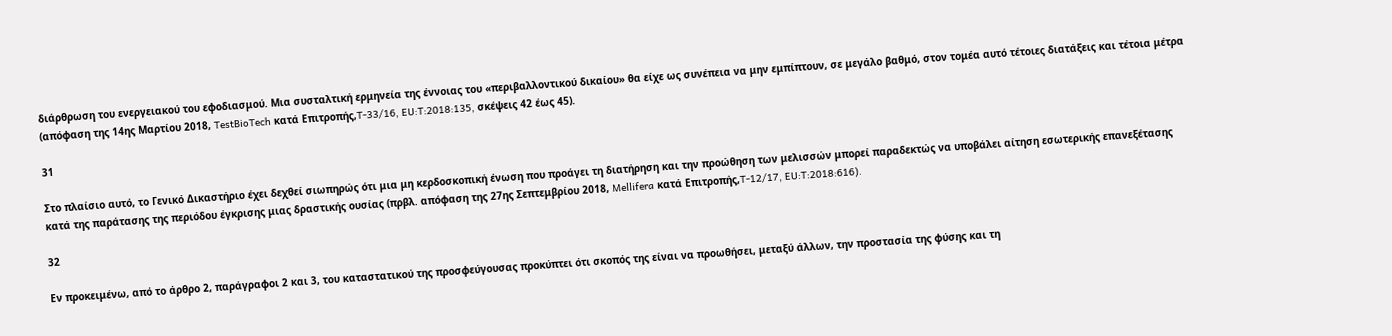διάρθρωση του ενεργειακού του εφοδιασμού. Μια συσταλτική ερμηνεία της έννοιας του «περιβαλλοντικού δικαίου» θα είχε ως συνέπεια να μην εμπίπτουν, σε μεγάλο βαθμό, στον τομέα αυτό τέτοιες διατάξεις και τέτοια μέτρα (απόφαση της 14ης Μαρτίου 2018, TestBioTech κατά Επιτροπής,T‑33/16, EU:T:2018:135, σκέψεις 42 έως 45).

31

Στο πλαίσιο αυτό, το Γενικό Δικαστήριο έχει δεχθεί σιωπηρώς ότι μια μη κερδοσκοπική ένωση που προάγει τη διατήρηση και την προώθηση των μελισσών μπορεί παραδεκτώς να υποβάλει αίτηση εσωτερικής επανεξέτασης κατά της παράτασης της περιόδου έγκρισης μιας δραστικής ουσίας (πρβλ. απόφαση της 27ης Σεπτεμβρίου 2018, Mellifera κατά Επιτροπής,T‑12/17, EU:T:2018:616).

32

Εν προκειμένω, από το άρθρο 2, παράγραφοι 2 και 3, του καταστατικού της προσφεύγουσας προκύπτει ότι σκοπός της είναι να προωθήσει, μεταξύ άλλων, την προστασία της φύσης και τη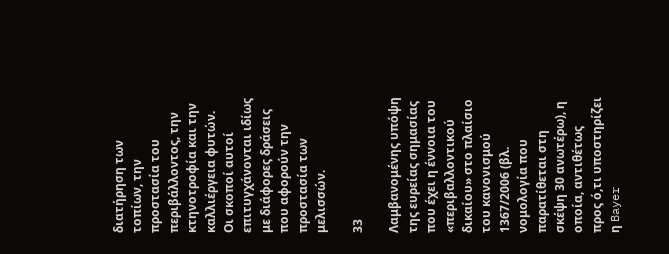διατήρηση των τοπίων, την προστασία του περιβάλλοντος, την κτηνοτροφία και την καλλιέργεια φυτών. Οι σκοποί αυτοί επιτυγχάνονται ιδίως με διάφορες δράσεις που αφορούν την προστασία των μελισσών.

33

Λαμβανομένης υπόψη της ευρείας σημασίας που έχει η έννοια του «περιβαλλοντικού δικαίου» στο πλαίσιο του κανονισμού 1367/2006 (βλ. νομολογία που παρατίθεται στη σκέψη 30 ανωτέρω), η οποία, αντιθέτως προς ό,τι υποστηρίζει η Bayer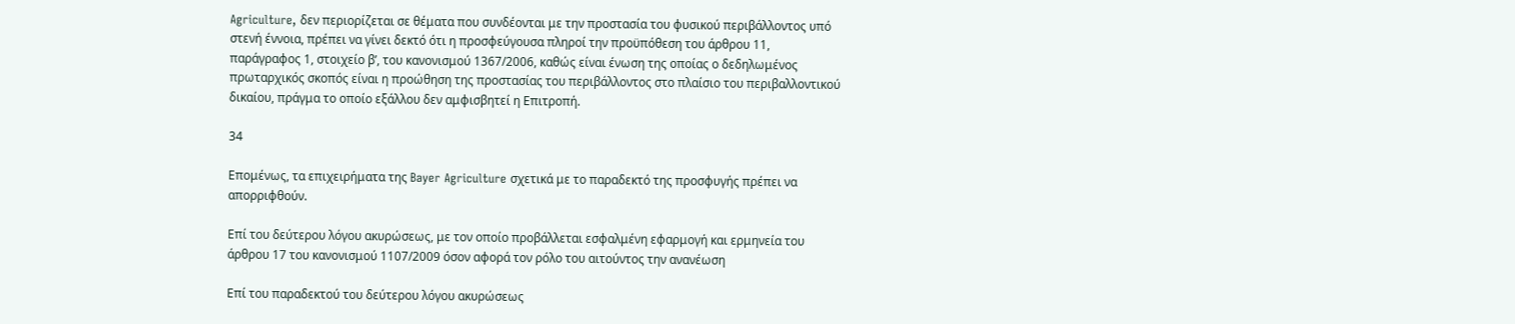Agriculture, δεν περιορίζεται σε θέματα που συνδέονται με την προστασία του φυσικού περιβάλλοντος υπό στενή έννοια, πρέπει να γίνει δεκτό ότι η προσφεύγουσα πληροί την προϋπόθεση του άρθρου 11, παράγραφος 1, στοιχείο βʹ, του κανονισμού 1367/2006, καθώς είναι ένωση της οποίας ο δεδηλωμένος πρωταρχικός σκοπός είναι η προώθηση της προστασίας του περιβάλλοντος στο πλαίσιο του περιβαλλοντικού δικαίου, πράγμα το οποίο εξάλλου δεν αμφισβητεί η Επιτροπή.

34

Επομένως, τα επιχειρήματα της Bayer Agriculture σχετικά με το παραδεκτό της προσφυγής πρέπει να απορριφθούν.

Επί του δεύτερου λόγου ακυρώσεως, με τον οποίο προβάλλεται εσφαλμένη εφαρμογή και ερμηνεία του άρθρου 17 του κανονισμού 1107/2009 όσον αφορά τον ρόλο του αιτούντος την ανανέωση

Επί του παραδεκτού του δεύτερου λόγου ακυρώσεως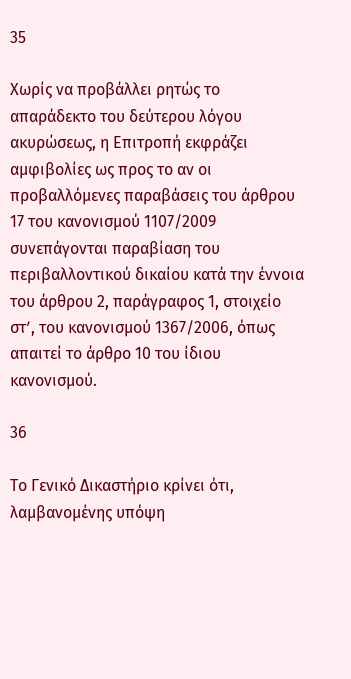35

Χωρίς να προβάλλει ρητώς το απαράδεκτο του δεύτερου λόγου ακυρώσεως, η Επιτροπή εκφράζει αμφιβολίες ως προς το αν οι προβαλλόμενες παραβάσεις του άρθρου 17 του κανονισμού 1107/2009 συνεπάγονται παραβίαση του περιβαλλοντικού δικαίου κατά την έννοια του άρθρου 2, παράγραφος 1, στοιχείο στʹ, του κανονισμού 1367/2006, όπως απαιτεί το άρθρο 10 του ίδιου κανονισμού.

36

Το Γενικό Δικαστήριο κρίνει ότι, λαμβανομένης υπόψη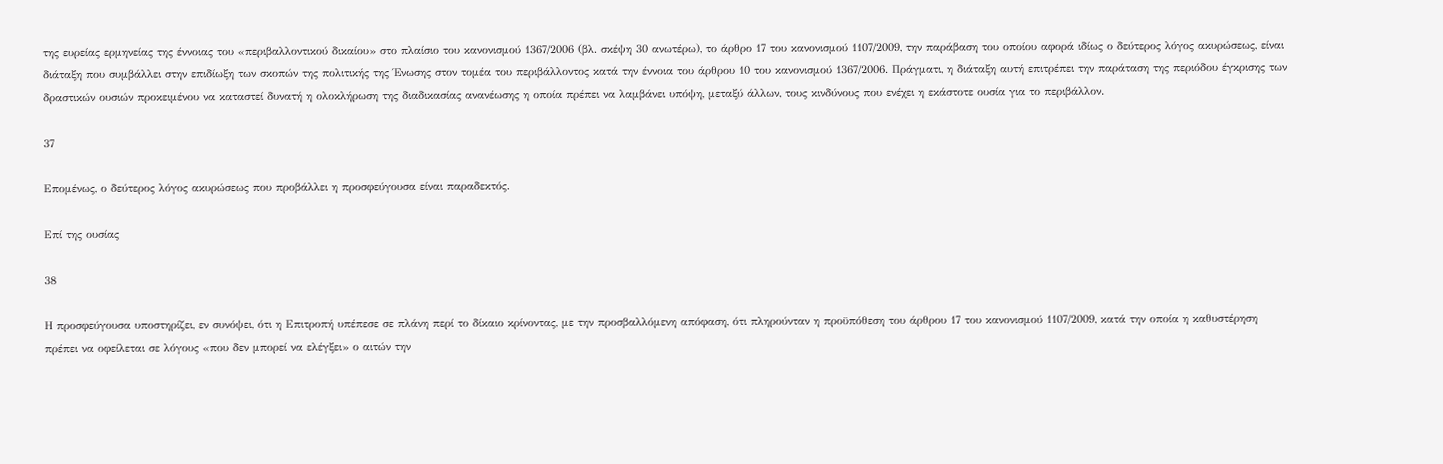της ευρείας ερμηνείας της έννοιας του «περιβαλλοντικού δικαίου» στο πλαίσιο του κανονισμού 1367/2006 (βλ. σκέψη 30 ανωτέρω), το άρθρο 17 του κανονισμού 1107/2009, την παράβαση του οποίου αφορά ιδίως ο δεύτερος λόγος ακυρώσεως, είναι διάταξη που συμβάλλει στην επιδίωξη των σκοπών της πολιτικής της Ένωσης στον τομέα του περιβάλλοντος κατά την έννοια του άρθρου 10 του κανονισμού 1367/2006. Πράγματι, η διάταξη αυτή επιτρέπει την παράταση της περιόδου έγκρισης των δραστικών ουσιών προκειμένου να καταστεί δυνατή η ολοκλήρωση της διαδικασίας ανανέωσης η οποία πρέπει να λαμβάνει υπόψη, μεταξύ άλλων, τους κινδύνους που ενέχει η εκάστοτε ουσία για το περιβάλλον.

37

Επομένως, ο δεύτερος λόγος ακυρώσεως που προβάλλει η προσφεύγουσα είναι παραδεκτός.

Επί της ουσίας

38

Η προσφεύγουσα υποστηρίζει, εν συνόψει, ότι η Επιτροπή υπέπεσε σε πλάνη περί το δίκαιο κρίνοντας, με την προσβαλλόμενη απόφαση, ότι πληρούνταν η προϋπόθεση του άρθρου 17 του κανονισμού 1107/2009, κατά την οποία η καθυστέρηση πρέπει να οφείλεται σε λόγους «που δεν μπορεί να ελέγξει» ο αιτών την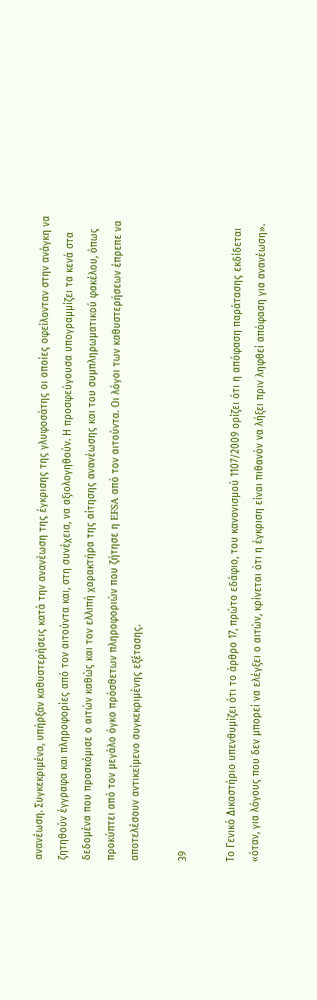ανανέωση. Συγκεκριμένα, υπήρξαν καθυστερήσεις κατά την ανανέωση της έγκρισης της γλυφοσάτης οι οποίες οφείλονταν στην ανάγκη να ζητηθούν έγγραφα και πληροφορίες από τον αιτούντα και, στη συνέχεια, να αξιολογηθούν. Η προσφεύγουσα υπογραμμίζει τα κενά στα δεδομένα που προσκόμισε ο αιτών καθώς και τον ελλιπή χαρακτήρα της αίτησης ανανέωσης και του συμπληρωματικού φακέλου, όπως προκύπτει από τον μεγάλο όγκο πρόσθετων πληροφοριών που ζήτησε η EFSA από τον αιτούντα. Οι λόγοι των καθυστερήσεων έπρεπε να αποτελέσουν αντικείμενο συγκεκριμένης εξέτασης.

39

Το Γενικό Δικαστήριο υπενθυμίζει ότι το άρθρο 17, πρώτο εδάφιο, του κανονισμού 1107/2009 ορίζει ότι η απόφαση παράτασης εκδίδεται «όταν, για λόγους που δεν μπορεί να ελέγξει ο αιτών, κρίνεται ότι η έγκριση είναι πιθανόν να λήξει πριν ληφθεί απόφαση για ανανέωση».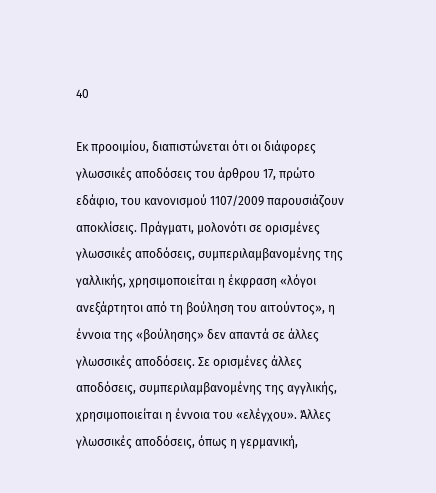40

Εκ προοιμίου, διαπιστώνεται ότι οι διάφορες γλωσσικές αποδόσεις του άρθρου 17, πρώτο εδάφιο, του κανονισμού 1107/2009 παρουσιάζουν αποκλίσεις. Πράγματι, μολονότι σε ορισμένες γλωσσικές αποδόσεις, συμπεριλαμβανομένης της γαλλικής, χρησιμοποιείται η έκφραση «λόγοι ανεξάρτητοι από τη βούληση του αιτούντος», η έννοια της «βούλησης» δεν απαντά σε άλλες γλωσσικές αποδόσεις. Σε ορισμένες άλλες αποδόσεις, συμπεριλαμβανομένης της αγγλικής, χρησιμοποιείται η έννοια του «ελέγχου». Άλλες γλωσσικές αποδόσεις, όπως η γερμανική,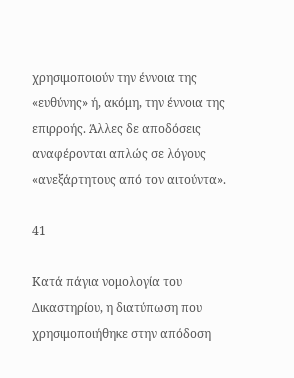χρησιμοποιούν την έννοια της «ευθύνης» ή, ακόμη, την έννοια της επιρροής. Άλλες δε αποδόσεις αναφέρονται απλώς σε λόγους «ανεξάρτητους από τον αιτούντα».

41

Κατά πάγια νομολογία του Δικαστηρίου, η διατύπωση που χρησιμοποιήθηκε στην απόδοση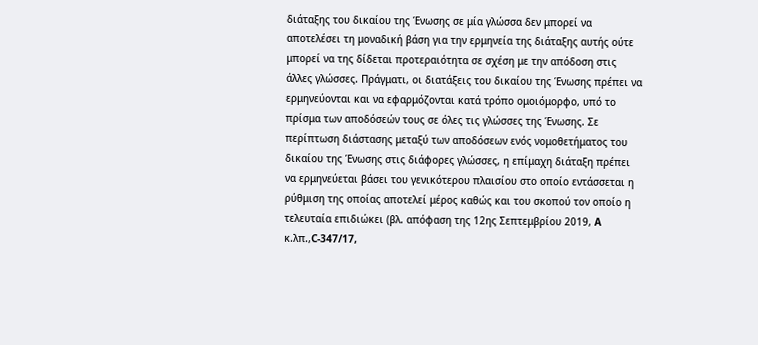διάταξης του δικαίου της Ένωσης σε μία γλώσσα δεν μπορεί να αποτελέσει τη μοναδική βάση για την ερμηνεία της διάταξης αυτής ούτε μπορεί να της δίδεται προτεραιότητα σε σχέση με την απόδοση στις άλλες γλώσσες. Πράγματι, οι διατάξεις του δικαίου της Ένωσης πρέπει να ερμηνεύονται και να εφαρμόζονται κατά τρόπο ομοιόμορφο, υπό το πρίσμα των αποδόσεών τους σε όλες τις γλώσσες της Ένωσης. Σε περίπτωση διάστασης μεταξύ των αποδόσεων ενός νομοθετήματος του δικαίου της Ένωσης στις διάφορες γλώσσες, η επίμαχη διάταξη πρέπει να ερμηνεύεται βάσει του γενικότερου πλαισίου στο οποίο εντάσσεται η ρύθμιση της οποίας αποτελεί μέρος καθώς και του σκοπού τον οποίο η τελευταία επιδιώκει (βλ. απόφαση της 12ης Σεπτεμβρίου 2019, A κ.λπ.,C‑347/17,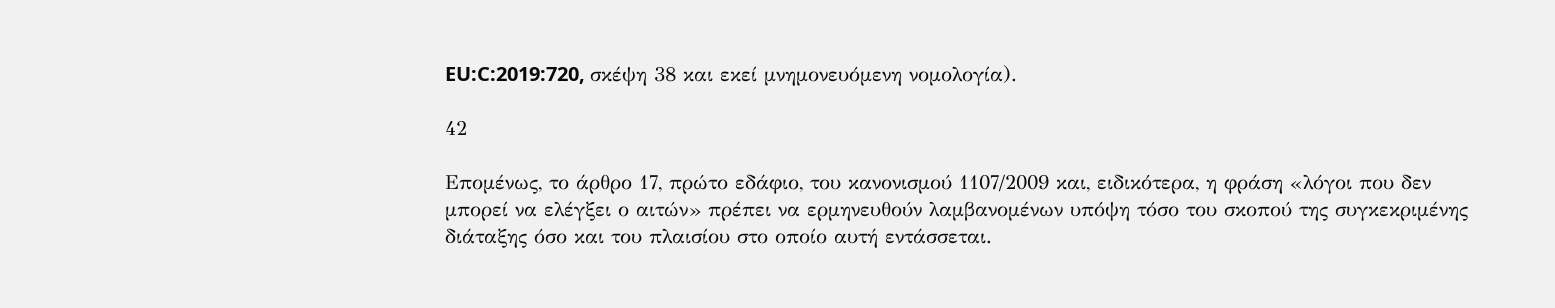EU:C:2019:720, σκέψη 38 και εκεί μνημονευόμενη νομολογία).

42

Επομένως, το άρθρο 17, πρώτο εδάφιο, του κανονισμού 1107/2009 και, ειδικότερα, η φράση «λόγοι που δεν μπορεί να ελέγξει ο αιτών» πρέπει να ερμηνευθούν λαμβανομένων υπόψη τόσο του σκοπού της συγκεκριμένης διάταξης όσο και του πλαισίου στο οποίο αυτή εντάσσεται.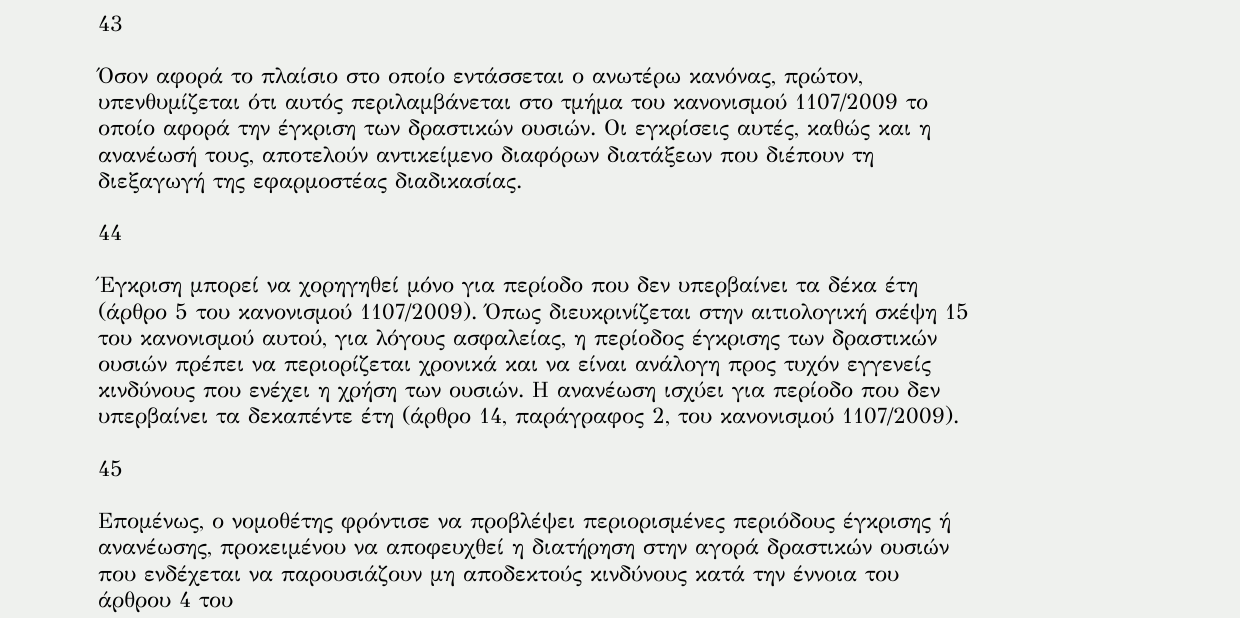43

Όσον αφορά το πλαίσιο στο οποίο εντάσσεται ο ανωτέρω κανόνας, πρώτον, υπενθυμίζεται ότι αυτός περιλαμβάνεται στο τμήμα του κανονισμού 1107/2009 το οποίο αφορά την έγκριση των δραστικών ουσιών. Οι εγκρίσεις αυτές, καθώς και η ανανέωσή τους, αποτελούν αντικείμενο διαφόρων διατάξεων που διέπουν τη διεξαγωγή της εφαρμοστέας διαδικασίας.

44

Έγκριση μπορεί να χορηγηθεί μόνο για περίοδο που δεν υπερβαίνει τα δέκα έτη (άρθρο 5 του κανονισμού 1107/2009). Όπως διευκρινίζεται στην αιτιολογική σκέψη 15 του κανονισμού αυτού, για λόγους ασφαλείας, η περίοδος έγκρισης των δραστικών ουσιών πρέπει να περιορίζεται χρονικά και να είναι ανάλογη προς τυχόν εγγενείς κινδύνους που ενέχει η χρήση των ουσιών. Η ανανέωση ισχύει για περίοδο που δεν υπερβαίνει τα δεκαπέντε έτη (άρθρο 14, παράγραφος 2, του κανονισμού 1107/2009).

45

Επομένως, ο νομοθέτης φρόντισε να προβλέψει περιορισμένες περιόδους έγκρισης ή ανανέωσης, προκειμένου να αποφευχθεί η διατήρηση στην αγορά δραστικών ουσιών που ενδέχεται να παρουσιάζουν μη αποδεκτούς κινδύνους κατά την έννοια του άρθρου 4 του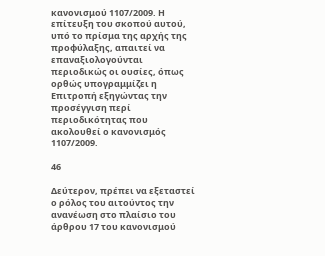κανονισμού 1107/2009. Η επίτευξη του σκοπού αυτού, υπό το πρίσμα της αρχής της προφύλαξης, απαιτεί να επαναξιολογούνται περιοδικώς οι ουσίες, όπως ορθώς υπογραμμίζει η Επιτροπή εξηγώντας την προσέγγιση περί περιοδικότητας που ακολουθεί ο κανονισμός 1107/2009.

46

Δεύτερον, πρέπει να εξεταστεί ο ρόλος του αιτούντος την ανανέωση στο πλαίσιο του άρθρου 17 του κανονισμού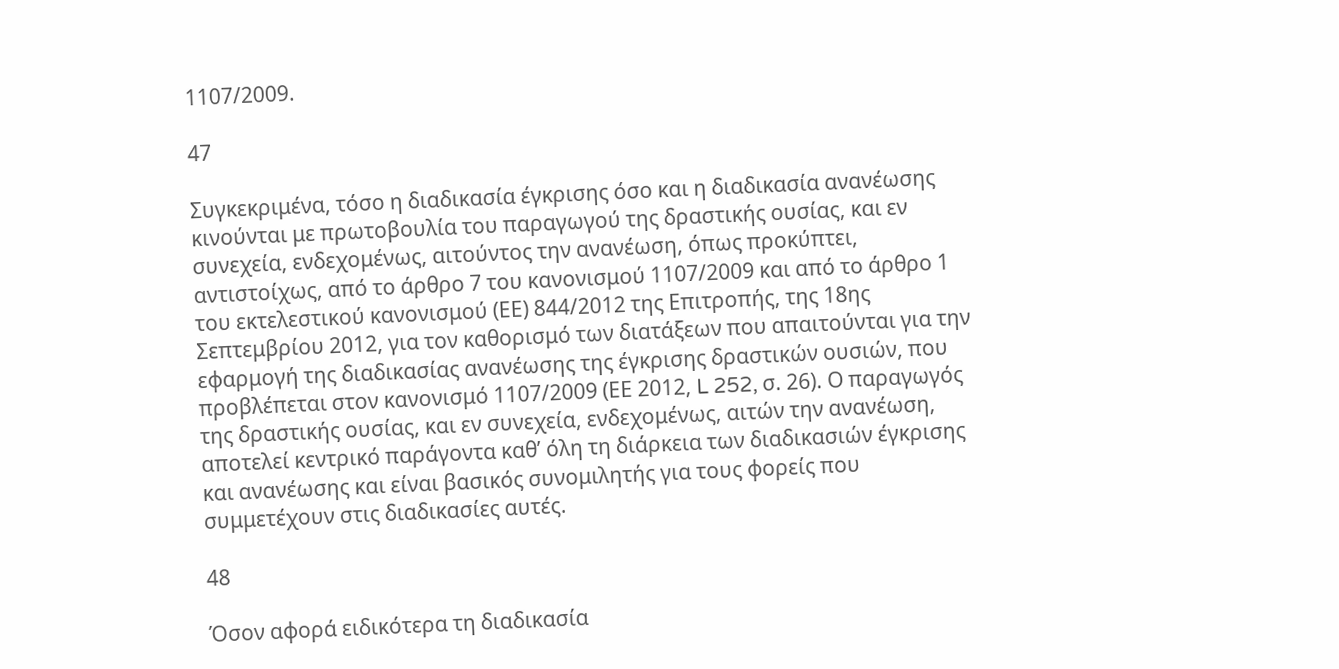1107/2009.

47

Συγκεκριμένα, τόσο η διαδικασία έγκρισης όσο και η διαδικασία ανανέωσης κινούνται με πρωτοβουλία του παραγωγού της δραστικής ουσίας, και εν συνεχεία, ενδεχομένως, αιτούντος την ανανέωση, όπως προκύπτει, αντιστοίχως, από το άρθρο 7 του κανονισμού 1107/2009 και από το άρθρο 1 του εκτελεστικού κανονισμού (ΕΕ) 844/2012 της Επιτροπής, της 18ης Σεπτεμβρίου 2012, για τον καθορισμό των διατάξεων που απαιτούνται για την εφαρμογή της διαδικασίας ανανέωσης της έγκρισης δραστικών ουσιών, που προβλέπεται στον κανονισμό 1107/2009 (ΕΕ 2012, L 252, σ. 26). Ο παραγωγός της δραστικής ουσίας, και εν συνεχεία, ενδεχομένως, αιτών την ανανέωση, αποτελεί κεντρικό παράγοντα καθ’ όλη τη διάρκεια των διαδικασιών έγκρισης και ανανέωσης και είναι βασικός συνομιλητής για τους φορείς που συμμετέχουν στις διαδικασίες αυτές.

48

Όσον αφορά ειδικότερα τη διαδικασία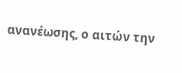ανανέωσης, ο αιτών την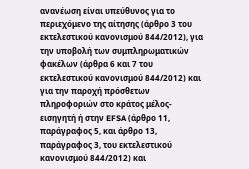ανανέωση είναι υπεύθυνος για το περιεχόμενο της αίτησης (άρθρο 3 του εκτελεστικού κανονισμού 844/2012), για την υποβολή των συμπληρωματικών φακέλων (άρθρα 6 και 7 του εκτελεστικού κανονισμού 844/2012) και για την παροχή πρόσθετων πληροφοριών στο κράτος μέλος-εισηγητή ή στην EFSA (άρθρο 11, παράγραφος 5, και άρθρο 13, παράγραφος 3, του εκτελεστικού κανονισμού 844/2012) και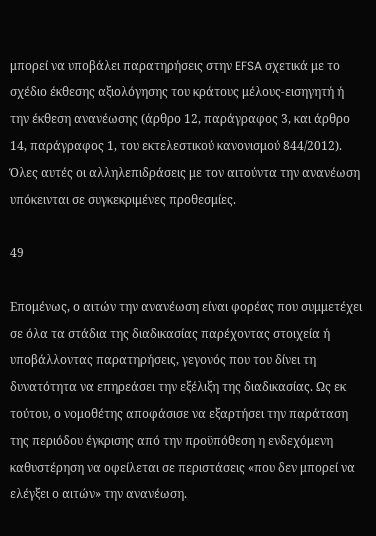μπορεί να υποβάλει παρατηρήσεις στην EFSA σχετικά με το σχέδιο έκθεσης αξιολόγησης του κράτους μέλους-εισηγητή ή την έκθεση ανανέωσης (άρθρο 12, παράγραφος 3, και άρθρο 14, παράγραφος 1, του εκτελεστικού κανονισμού 844/2012). Όλες αυτές οι αλληλεπιδράσεις με τον αιτούντα την ανανέωση υπόκεινται σε συγκεκριμένες προθεσμίες.

49

Επομένως, ο αιτών την ανανέωση είναι φορέας που συμμετέχει σε όλα τα στάδια της διαδικασίας παρέχοντας στοιχεία ή υποβάλλοντας παρατηρήσεις, γεγονός που του δίνει τη δυνατότητα να επηρεάσει την εξέλιξη της διαδικασίας. Ως εκ τούτου, ο νομοθέτης αποφάσισε να εξαρτήσει την παράταση της περιόδου έγκρισης από την προϋπόθεση η ενδεχόμενη καθυστέρηση να οφείλεται σε περιστάσεις «που δεν μπορεί να ελέγξει ο αιτών» την ανανέωση.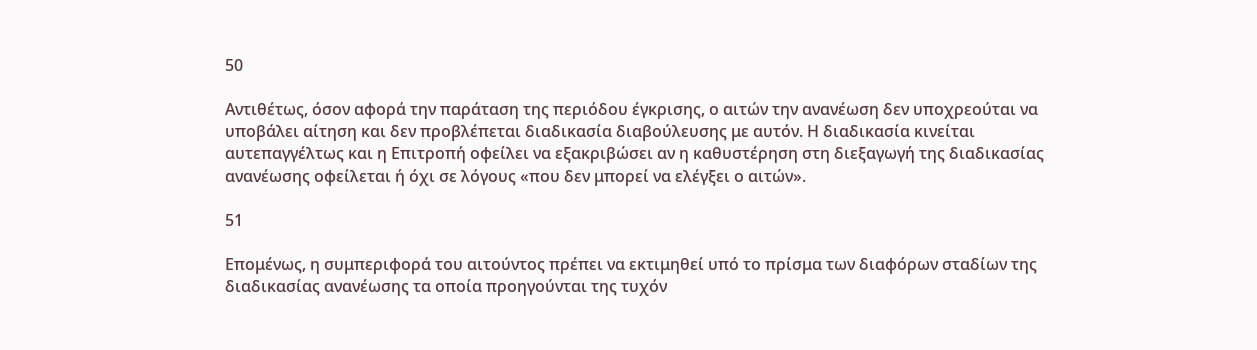50

Αντιθέτως, όσον αφορά την παράταση της περιόδου έγκρισης, ο αιτών την ανανέωση δεν υποχρεούται να υποβάλει αίτηση και δεν προβλέπεται διαδικασία διαβούλευσης με αυτόν. Η διαδικασία κινείται αυτεπαγγέλτως και η Επιτροπή οφείλει να εξακριβώσει αν η καθυστέρηση στη διεξαγωγή της διαδικασίας ανανέωσης οφείλεται ή όχι σε λόγους «που δεν μπορεί να ελέγξει ο αιτών».

51

Επομένως, η συμπεριφορά του αιτούντος πρέπει να εκτιμηθεί υπό το πρίσμα των διαφόρων σταδίων της διαδικασίας ανανέωσης τα οποία προηγούνται της τυχόν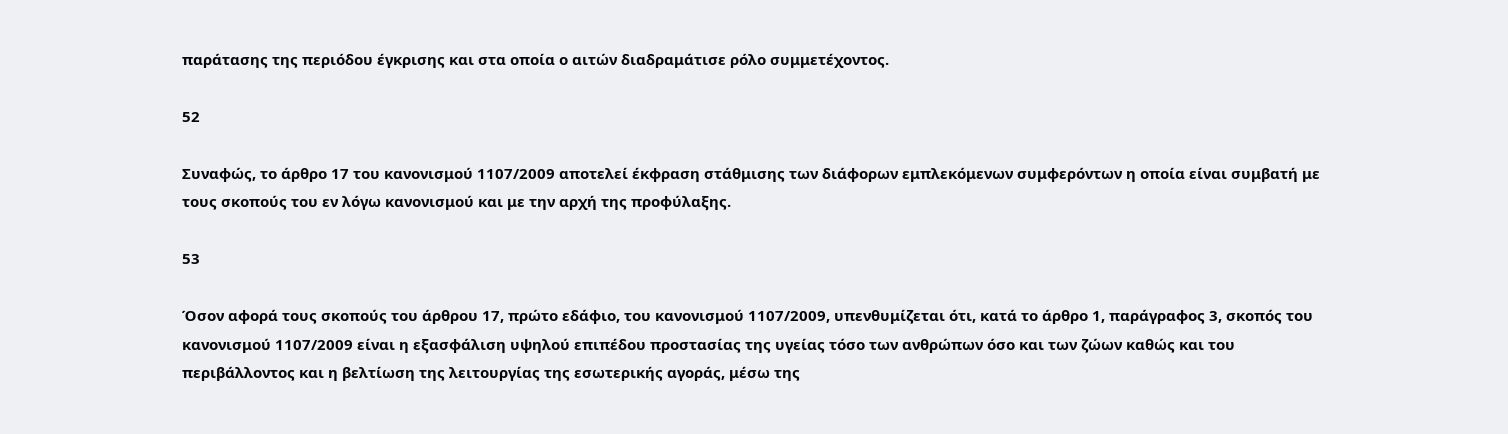παράτασης της περιόδου έγκρισης και στα οποία ο αιτών διαδραμάτισε ρόλο συμμετέχοντος.

52

Συναφώς, το άρθρο 17 του κανονισμού 1107/2009 αποτελεί έκφραση στάθμισης των διάφορων εμπλεκόμενων συμφερόντων η οποία είναι συμβατή με τους σκοπούς του εν λόγω κανονισμού και με την αρχή της προφύλαξης.

53

Όσον αφορά τους σκοπούς του άρθρου 17, πρώτο εδάφιο, του κανονισμού 1107/2009, υπενθυμίζεται ότι, κατά το άρθρο 1, παράγραφος 3, σκοπός του κανονισμού 1107/2009 είναι η εξασφάλιση υψηλού επιπέδου προστασίας της υγείας τόσο των ανθρώπων όσο και των ζώων καθώς και του περιβάλλοντος και η βελτίωση της λειτουργίας της εσωτερικής αγοράς, μέσω της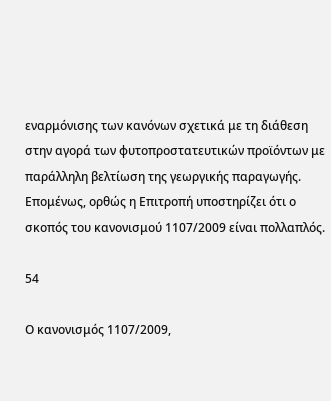εναρμόνισης των κανόνων σχετικά με τη διάθεση στην αγορά των φυτοπροστατευτικών προϊόντων με παράλληλη βελτίωση της γεωργικής παραγωγής. Επομένως, ορθώς η Επιτροπή υποστηρίζει ότι ο σκοπός του κανονισμού 1107/2009 είναι πολλαπλός.

54

Ο κανονισμός 1107/2009,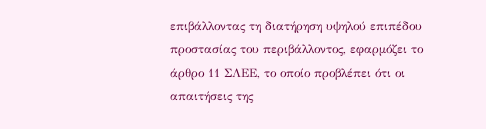επιβάλλοντας τη διατήρηση υψηλού επιπέδου προστασίας του περιβάλλοντος, εφαρμόζει το άρθρο 11 ΣΛΕΕ, το οποίο προβλέπει ότι οι απαιτήσεις της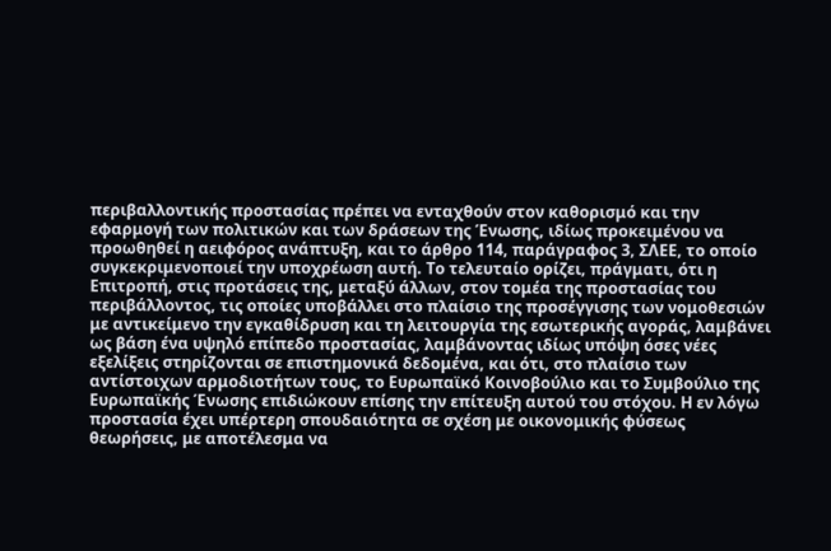περιβαλλοντικής προστασίας πρέπει να ενταχθούν στον καθορισμό και την εφαρμογή των πολιτικών και των δράσεων της Ένωσης, ιδίως προκειμένου να προωθηθεί η αειφόρος ανάπτυξη, και το άρθρο 114, παράγραφος 3, ΣΛΕΕ, το οποίο συγκεκριμενοποιεί την υποχρέωση αυτή. Το τελευταίο ορίζει, πράγματι, ότι η Επιτροπή, στις προτάσεις της, μεταξύ άλλων, στον τομέα της προστασίας του περιβάλλοντος, τις οποίες υποβάλλει στο πλαίσιο της προσέγγισης των νομοθεσιών με αντικείμενο την εγκαθίδρυση και τη λειτουργία της εσωτερικής αγοράς, λαμβάνει ως βάση ένα υψηλό επίπεδο προστασίας, λαμβάνοντας ιδίως υπόψη όσες νέες εξελίξεις στηρίζονται σε επιστημονικά δεδομένα, και ότι, στο πλαίσιο των αντίστοιχων αρμοδιοτήτων τους, το Ευρωπαϊκό Κοινοβούλιο και το Συμβούλιο της Ευρωπαϊκής Ένωσης επιδιώκουν επίσης την επίτευξη αυτού του στόχου. Η εν λόγω προστασία έχει υπέρτερη σπουδαιότητα σε σχέση με οικονομικής φύσεως θεωρήσεις, με αποτέλεσμα να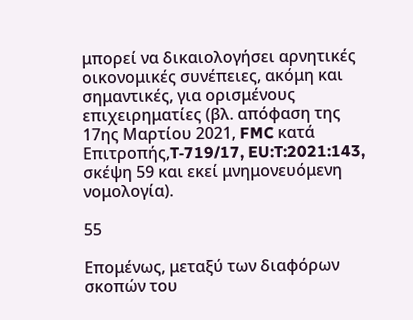μπορεί να δικαιολογήσει αρνητικές οικονομικές συνέπειες, ακόμη και σημαντικές, για ορισμένους επιχειρηματίες (βλ. απόφαση της 17ης Μαρτίου 2021, FMC κατά Επιτροπής,T‑719/17, EU:T:2021:143, σκέψη 59 και εκεί μνημονευόμενη νομολογία).

55

Επομένως, μεταξύ των διαφόρων σκοπών του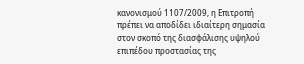κανονισμού 1107/2009, η Επιτροπή πρέπει να αποδίδει ιδιαίτερη σημασία στον σκοπό της διασφάλισης υψηλού επιπέδου προστασίας της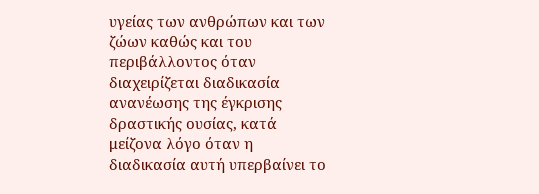υγείας των ανθρώπων και των ζώων καθώς και του περιβάλλοντος όταν διαχειρίζεται διαδικασία ανανέωσης της έγκρισης δραστικής ουσίας, κατά μείζονα λόγο όταν η διαδικασία αυτή υπερβαίνει το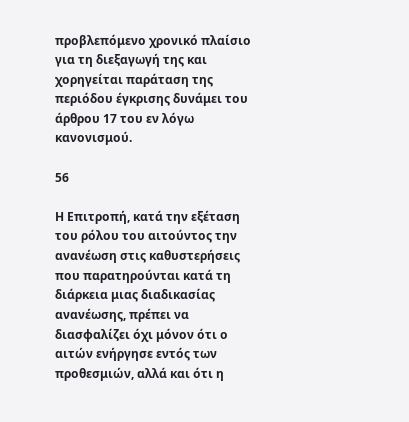προβλεπόμενο χρονικό πλαίσιο για τη διεξαγωγή της και χορηγείται παράταση της περιόδου έγκρισης δυνάμει του άρθρου 17 του εν λόγω κανονισμού.

56

Η Επιτροπή, κατά την εξέταση του ρόλου του αιτούντος την ανανέωση στις καθυστερήσεις που παρατηρούνται κατά τη διάρκεια μιας διαδικασίας ανανέωσης, πρέπει να διασφαλίζει όχι μόνον ότι ο αιτών ενήργησε εντός των προθεσμιών, αλλά και ότι η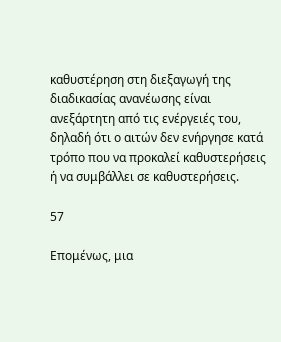καθυστέρηση στη διεξαγωγή της διαδικασίας ανανέωσης είναι ανεξάρτητη από τις ενέργειές του, δηλαδή ότι ο αιτών δεν ενήργησε κατά τρόπο που να προκαλεί καθυστερήσεις ή να συμβάλλει σε καθυστερήσεις.

57

Επομένως, μια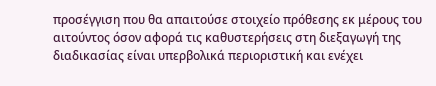προσέγγιση που θα απαιτούσε στοιχείο πρόθεσης εκ μέρους του αιτούντος όσον αφορά τις καθυστερήσεις στη διεξαγωγή της διαδικασίας είναι υπερβολικά περιοριστική και ενέχει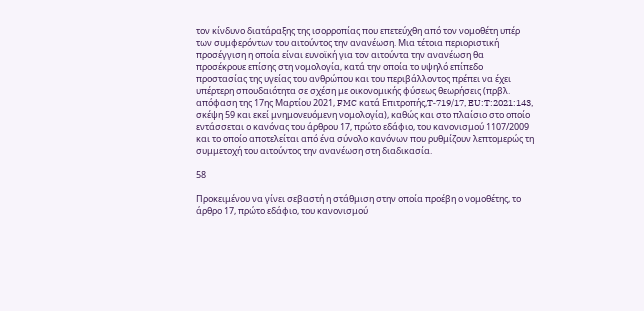τον κίνδυνο διατάραξης της ισορροπίας που επετεύχθη από τον νομοθέτη υπέρ των συμφερόντων του αιτούντος την ανανέωση. Μια τέτοια περιοριστική προσέγγιση η οποία είναι ευνοϊκή για τον αιτούντα την ανανέωση θα προσέκρουε επίσης στη νομολογία, κατά την οποία το υψηλό επίπεδο προστασίας της υγείας του ανθρώπου και του περιβάλλοντος πρέπει να έχει υπέρτερη σπουδαιότητα σε σχέση με οικονομικής φύσεως θεωρήσεις (πρβλ. απόφαση της 17ης Μαρτίου 2021, FMC κατά Επιτροπής,T‑719/17, EU:T:2021:143, σκέψη 59 και εκεί μνημονευόμενη νομολογία), καθώς και στο πλαίσιο στο οποίο εντάσσεται ο κανόνας του άρθρου 17, πρώτο εδάφιο, του κανονισμού 1107/2009 και το οποίο αποτελείται από ένα σύνολο κανόνων που ρυθμίζουν λεπτομερώς τη συμμετοχή του αιτούντος την ανανέωση στη διαδικασία.

58

Προκειμένου να γίνει σεβαστή η στάθμιση στην οποία προέβη ο νομοθέτης, το άρθρο 17, πρώτο εδάφιο, του κανονισμού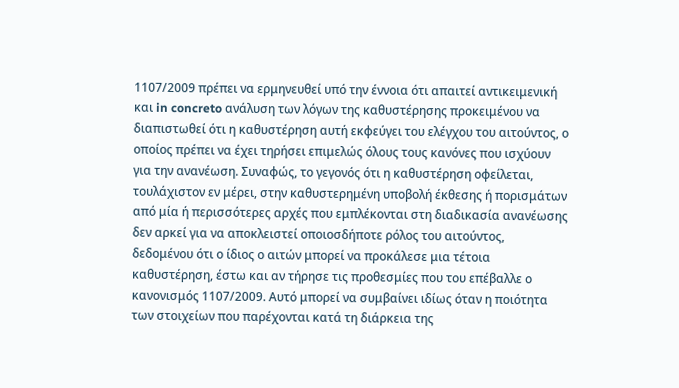1107/2009 πρέπει να ερμηνευθεί υπό την έννοια ότι απαιτεί αντικειμενική και in concreto ανάλυση των λόγων της καθυστέρησης προκειμένου να διαπιστωθεί ότι η καθυστέρηση αυτή εκφεύγει του ελέγχου του αιτούντος, ο οποίος πρέπει να έχει τηρήσει επιμελώς όλους τους κανόνες που ισχύουν για την ανανέωση. Συναφώς, το γεγονός ότι η καθυστέρηση οφείλεται, τουλάχιστον εν μέρει, στην καθυστερημένη υποβολή έκθεσης ή πορισμάτων από μία ή περισσότερες αρχές που εμπλέκονται στη διαδικασία ανανέωσης δεν αρκεί για να αποκλειστεί οποιοσδήποτε ρόλος του αιτούντος, δεδομένου ότι ο ίδιος ο αιτών μπορεί να προκάλεσε μια τέτοια καθυστέρηση, έστω και αν τήρησε τις προθεσμίες που του επέβαλλε ο κανονισμός 1107/2009. Αυτό μπορεί να συμβαίνει ιδίως όταν η ποιότητα των στοιχείων που παρέχονται κατά τη διάρκεια της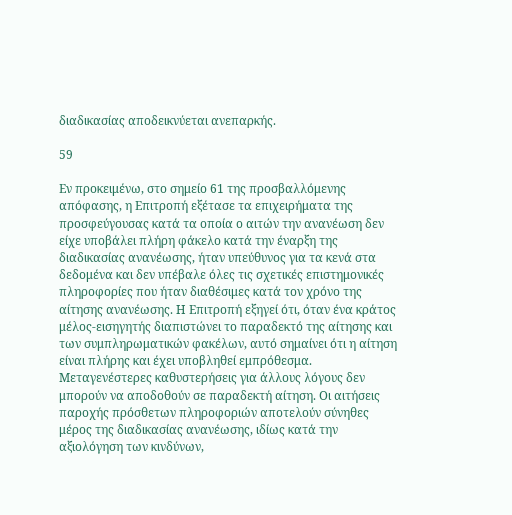διαδικασίας αποδεικνύεται ανεπαρκής.

59

Εν προκειμένω, στο σημείο 61 της προσβαλλόμενης απόφασης, η Επιτροπή εξέτασε τα επιχειρήματα της προσφεύγουσας κατά τα οποία ο αιτών την ανανέωση δεν είχε υποβάλει πλήρη φάκελο κατά την έναρξη της διαδικασίας ανανέωσης, ήταν υπεύθυνος για τα κενά στα δεδομένα και δεν υπέβαλε όλες τις σχετικές επιστημονικές πληροφορίες που ήταν διαθέσιμες κατά τον χρόνο της αίτησης ανανέωσης. Η Επιτροπή εξηγεί ότι, όταν ένα κράτος μέλος-εισηγητής διαπιστώνει το παραδεκτό της αίτησης και των συμπληρωματικών φακέλων, αυτό σημαίνει ότι η αίτηση είναι πλήρης και έχει υποβληθεί εμπρόθεσμα. Μεταγενέστερες καθυστερήσεις για άλλους λόγους δεν μπορούν να αποδοθούν σε παραδεκτή αίτηση. Οι αιτήσεις παροχής πρόσθετων πληροφοριών αποτελούν σύνηθες μέρος της διαδικασίας ανανέωσης, ιδίως κατά την αξιολόγηση των κινδύνων,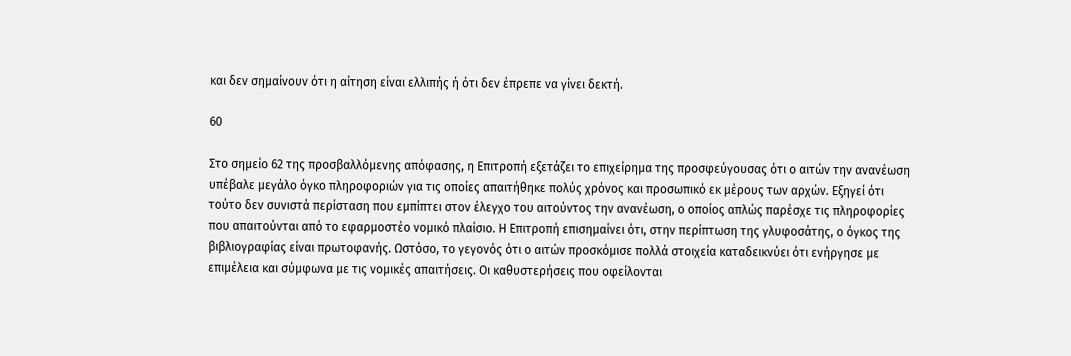και δεν σημαίνουν ότι η αίτηση είναι ελλιπής ή ότι δεν έπρεπε να γίνει δεκτή.

60

Στο σημείο 62 της προσβαλλόμενης απόφασης, η Επιτροπή εξετάζει το επιχείρημα της προσφεύγουσας ότι ο αιτών την ανανέωση υπέβαλε μεγάλο όγκο πληροφοριών για τις οποίες απαιτήθηκε πολύς χρόνος και προσωπικό εκ μέρους των αρχών. Εξηγεί ότι τούτο δεν συνιστά περίσταση που εμπίπτει στον έλεγχο του αιτούντος την ανανέωση, ο οποίος απλώς παρέσχε τις πληροφορίες που απαιτούνται από το εφαρμοστέο νομικό πλαίσιο. Η Επιτροπή επισημαίνει ότι, στην περίπτωση της γλυφοσάτης, ο όγκος της βιβλιογραφίας είναι πρωτοφανής. Ωστόσο, το γεγονός ότι ο αιτών προσκόμισε πολλά στοιχεία καταδεικνύει ότι ενήργησε με επιμέλεια και σύμφωνα με τις νομικές απαιτήσεις. Οι καθυστερήσεις που οφείλονται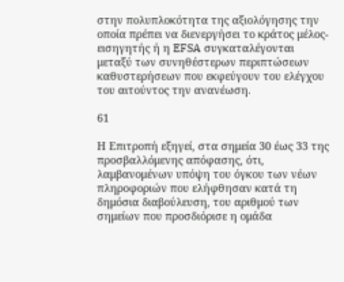στην πολυπλοκότητα της αξιολόγησης την οποία πρέπει να διενεργήσει το κράτος μέλος-εισηγητής ή η EFSA συγκαταλέγονται μεταξύ των συνηθέστερων περιπτώσεων καθυστερήσεων που εκφεύγουν του ελέγχου του αιτούντος την ανανέωση.

61

Η Επιτροπή εξηγεί, στα σημεία 30 έως 33 της προσβαλλόμενης απόφασης, ότι, λαμβανομένων υπόψη του όγκου των νέων πληροφοριών που ελήφθησαν κατά τη δημόσια διαβούλευση, του αριθμού των σημείων που προσδιόρισε η ομάδα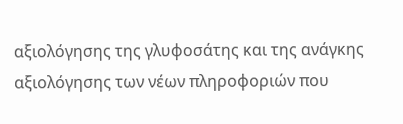αξιολόγησης της γλυφοσάτης και της ανάγκης αξιολόγησης των νέων πληροφοριών που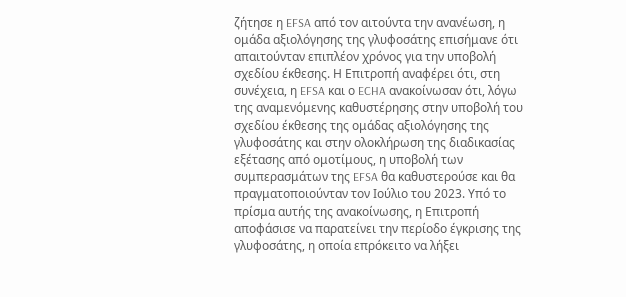ζήτησε η EFSA από τον αιτούντα την ανανέωση, η ομάδα αξιολόγησης της γλυφοσάτης επισήμανε ότι απαιτούνταν επιπλέον χρόνος για την υποβολή σχεδίου έκθεσης. Η Επιτροπή αναφέρει ότι, στη συνέχεια, η EFSA και ο ECHA ανακοίνωσαν ότι, λόγω της αναμενόμενης καθυστέρησης στην υποβολή του σχεδίου έκθεσης της ομάδας αξιολόγησης της γλυφοσάτης και στην ολοκλήρωση της διαδικασίας εξέτασης από ομοτίμους, η υποβολή των συμπερασμάτων της EFSA θα καθυστερούσε και θα πραγματοποιούνταν τον Ιούλιο του 2023. Υπό το πρίσμα αυτής της ανακοίνωσης, η Επιτροπή αποφάσισε να παρατείνει την περίοδο έγκρισης της γλυφοσάτης, η οποία επρόκειτο να λήξει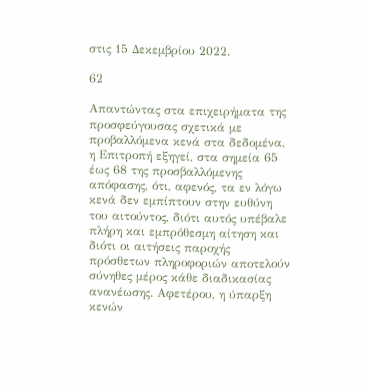στις 15 Δεκεμβρίου 2022.

62

Απαντώντας στα επιχειρήματα της προσφεύγουσας σχετικά με προβαλλόμενα κενά στα δεδομένα, η Επιτροπή εξηγεί, στα σημεία 65 έως 68 της προσβαλλόμενης απόφασης, ότι, αφενός, τα εν λόγω κενά δεν εμπίπτουν στην ευθύνη του αιτούντος, διότι αυτός υπέβαλε πλήρη και εμπρόθεσμη αίτηση και διότι οι αιτήσεις παροχής πρόσθετων πληροφοριών αποτελούν σύνηθες μέρος κάθε διαδικασίας ανανέωσης. Αφετέρου, η ύπαρξη κενών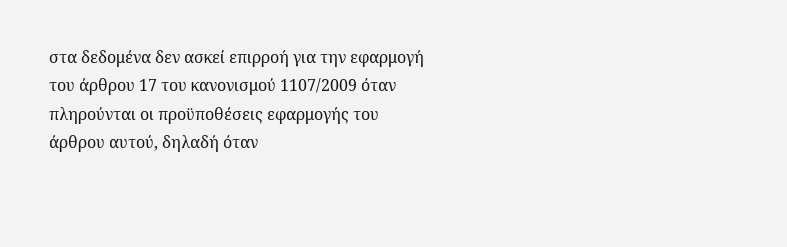στα δεδομένα δεν ασκεί επιρροή για την εφαρμογή του άρθρου 17 του κανονισμού 1107/2009 όταν πληρούνται οι προϋποθέσεις εφαρμογής του άρθρου αυτού, δηλαδή όταν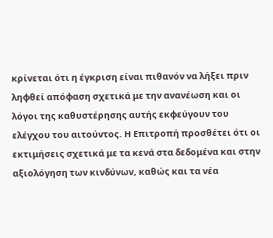κρίνεται ότι η έγκριση είναι πιθανόν να λήξει πριν ληφθεί απόφαση σχετικά με την ανανέωση και οι λόγοι της καθυστέρησης αυτής εκφεύγουν του ελέγχου του αιτούντος. Η Επιτροπή προσθέτει ότι οι εκτιμήσεις σχετικά με τα κενά στα δεδομένα και στην αξιολόγηση των κινδύνων, καθώς και τα νέα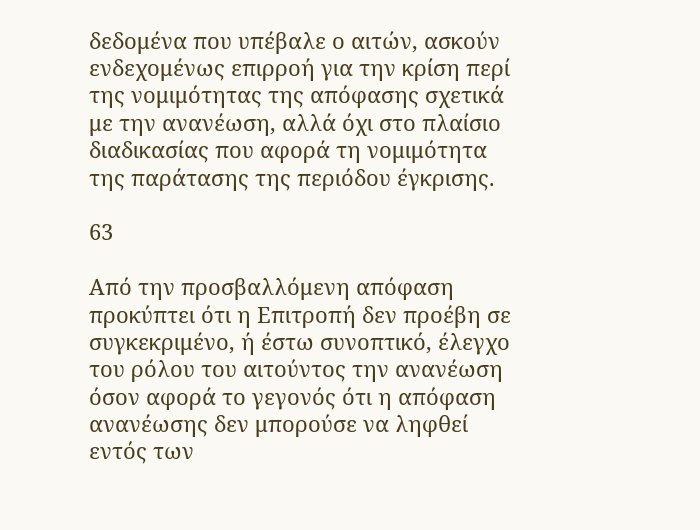δεδομένα που υπέβαλε ο αιτών, ασκούν ενδεχομένως επιρροή για την κρίση περί της νομιμότητας της απόφασης σχετικά με την ανανέωση, αλλά όχι στο πλαίσιο διαδικασίας που αφορά τη νομιμότητα της παράτασης της περιόδου έγκρισης.

63

Από την προσβαλλόμενη απόφαση προκύπτει ότι η Επιτροπή δεν προέβη σε συγκεκριμένο, ή έστω συνοπτικό, έλεγχο του ρόλου του αιτούντος την ανανέωση όσον αφορά το γεγονός ότι η απόφαση ανανέωσης δεν μπορούσε να ληφθεί εντός των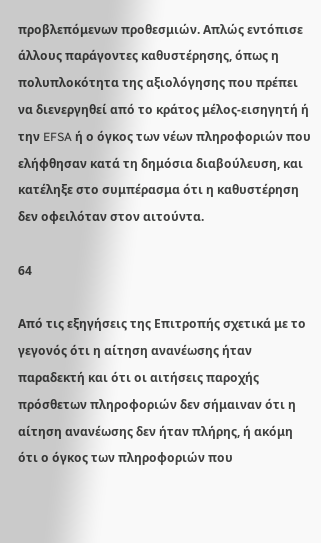προβλεπόμενων προθεσμιών. Απλώς εντόπισε άλλους παράγοντες καθυστέρησης, όπως η πολυπλοκότητα της αξιολόγησης που πρέπει να διενεργηθεί από το κράτος μέλος-εισηγητή ή την EFSA ή ο όγκος των νέων πληροφοριών που ελήφθησαν κατά τη δημόσια διαβούλευση, και κατέληξε στο συμπέρασμα ότι η καθυστέρηση δεν οφειλόταν στον αιτούντα.

64

Από τις εξηγήσεις της Επιτροπής σχετικά με το γεγονός ότι η αίτηση ανανέωσης ήταν παραδεκτή και ότι οι αιτήσεις παροχής πρόσθετων πληροφοριών δεν σήμαιναν ότι η αίτηση ανανέωσης δεν ήταν πλήρης, ή ακόμη ότι ο όγκος των πληροφοριών που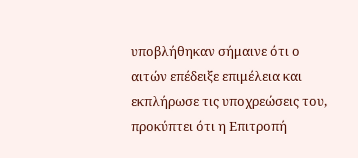υποβλήθηκαν σήμαινε ότι ο αιτών επέδειξε επιμέλεια και εκπλήρωσε τις υποχρεώσεις του, προκύπτει ότι η Επιτροπή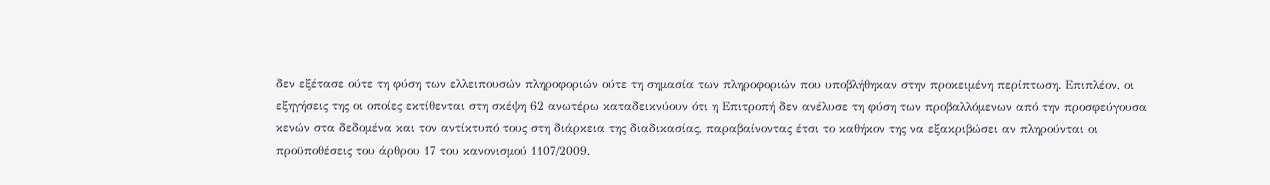δεν εξέτασε ούτε τη φύση των ελλειπουσών πληροφοριών ούτε τη σημασία των πληροφοριών που υποβλήθηκαν στην προκειμένη περίπτωση. Επιπλέον, οι εξηγήσεις της οι οποίες εκτίθενται στη σκέψη 62 ανωτέρω καταδεικνύουν ότι η Επιτροπή δεν ανέλυσε τη φύση των προβαλλόμενων από την προσφεύγουσα κενών στα δεδομένα και τον αντίκτυπό τους στη διάρκεια της διαδικασίας, παραβαίνοντας έτσι το καθήκον της να εξακριβώσει αν πληρούνται οι προϋποθέσεις του άρθρου 17 του κανονισμού 1107/2009.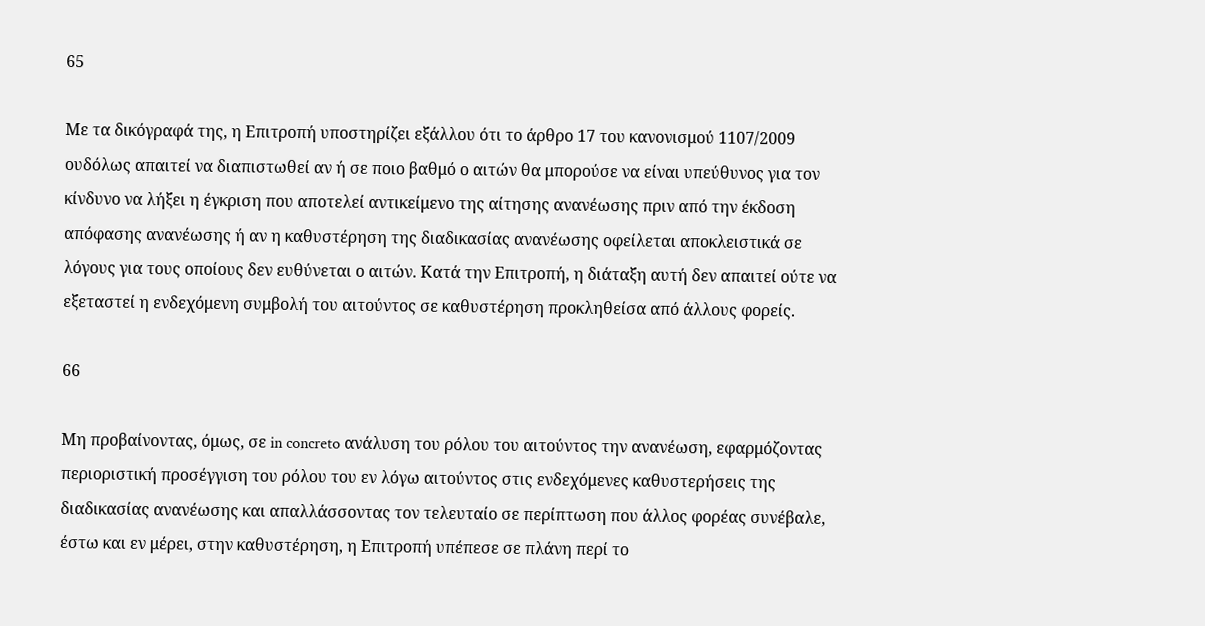65

Με τα δικόγραφά της, η Επιτροπή υποστηρίζει εξάλλου ότι το άρθρο 17 του κανονισμού 1107/2009 ουδόλως απαιτεί να διαπιστωθεί αν ή σε ποιο βαθμό ο αιτών θα μπορούσε να είναι υπεύθυνος για τον κίνδυνο να λήξει η έγκριση που αποτελεί αντικείμενο της αίτησης ανανέωσης πριν από την έκδοση απόφασης ανανέωσης ή αν η καθυστέρηση της διαδικασίας ανανέωσης οφείλεται αποκλειστικά σε λόγους για τους οποίους δεν ευθύνεται ο αιτών. Κατά την Επιτροπή, η διάταξη αυτή δεν απαιτεί ούτε να εξεταστεί η ενδεχόμενη συμβολή του αιτούντος σε καθυστέρηση προκληθείσα από άλλους φορείς.

66

Μη προβαίνοντας, όμως, σε in concreto ανάλυση του ρόλου του αιτούντος την ανανέωση, εφαρμόζοντας περιοριστική προσέγγιση του ρόλου του εν λόγω αιτούντος στις ενδεχόμενες καθυστερήσεις της διαδικασίας ανανέωσης και απαλλάσσοντας τον τελευταίο σε περίπτωση που άλλος φορέας συνέβαλε, έστω και εν μέρει, στην καθυστέρηση, η Επιτροπή υπέπεσε σε πλάνη περί το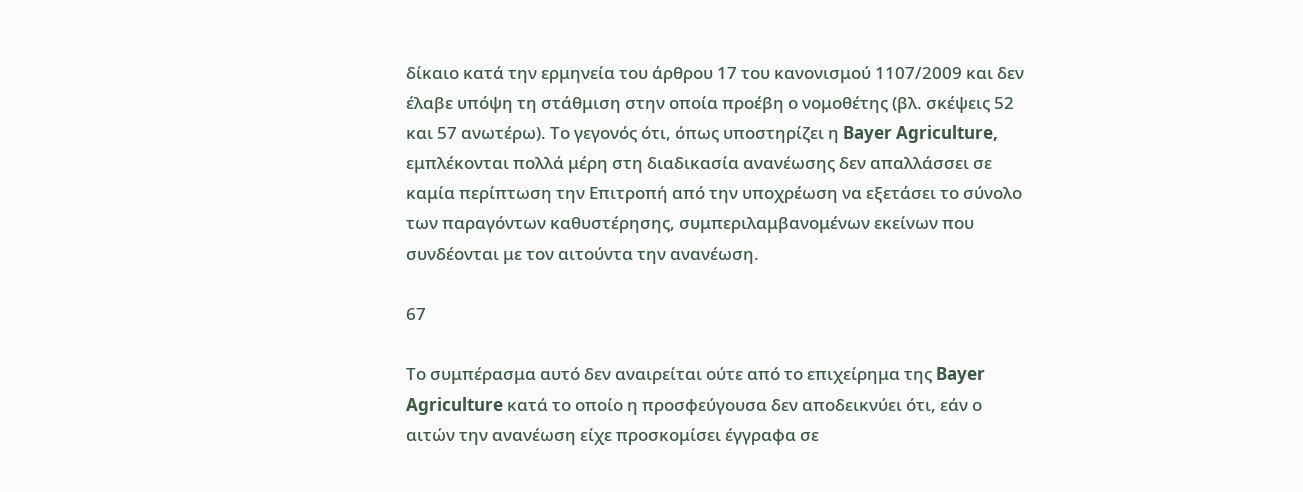δίκαιο κατά την ερμηνεία του άρθρου 17 του κανονισμού 1107/2009 και δεν έλαβε υπόψη τη στάθμιση στην οποία προέβη ο νομοθέτης (βλ. σκέψεις 52 και 57 ανωτέρω). Το γεγονός ότι, όπως υποστηρίζει η Bayer Agriculture, εμπλέκονται πολλά μέρη στη διαδικασία ανανέωσης δεν απαλλάσσει σε καμία περίπτωση την Επιτροπή από την υποχρέωση να εξετάσει το σύνολο των παραγόντων καθυστέρησης, συμπεριλαμβανομένων εκείνων που συνδέονται με τον αιτούντα την ανανέωση.

67

Το συμπέρασμα αυτό δεν αναιρείται ούτε από το επιχείρημα της Bayer Agriculture κατά το οποίο η προσφεύγουσα δεν αποδεικνύει ότι, εάν ο αιτών την ανανέωση είχε προσκομίσει έγγραφα σε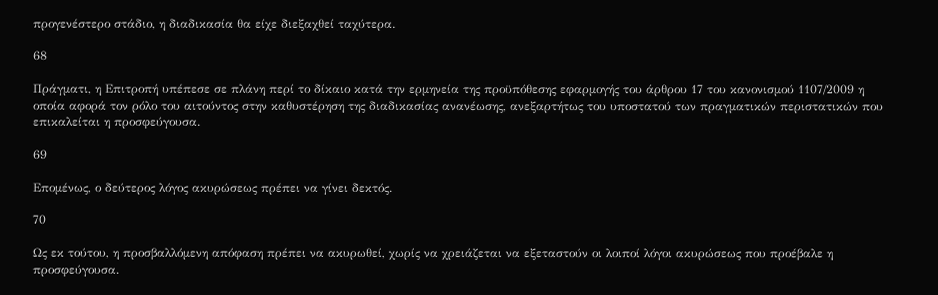προγενέστερο στάδιο, η διαδικασία θα είχε διεξαχθεί ταχύτερα.

68

Πράγματι, η Επιτροπή υπέπεσε σε πλάνη περί το δίκαιο κατά την ερμηνεία της προϋπόθεσης εφαρμογής του άρθρου 17 του κανονισμού 1107/2009 η οποία αφορά τον ρόλο του αιτούντος στην καθυστέρηση της διαδικασίας ανανέωσης, ανεξαρτήτως του υποστατού των πραγματικών περιστατικών που επικαλείται η προσφεύγουσα.

69

Επομένως, ο δεύτερος λόγος ακυρώσεως πρέπει να γίνει δεκτός.

70

Ως εκ τούτου, η προσβαλλόμενη απόφαση πρέπει να ακυρωθεί, χωρίς να χρειάζεται να εξεταστούν οι λοιποί λόγοι ακυρώσεως που προέβαλε η προσφεύγουσα.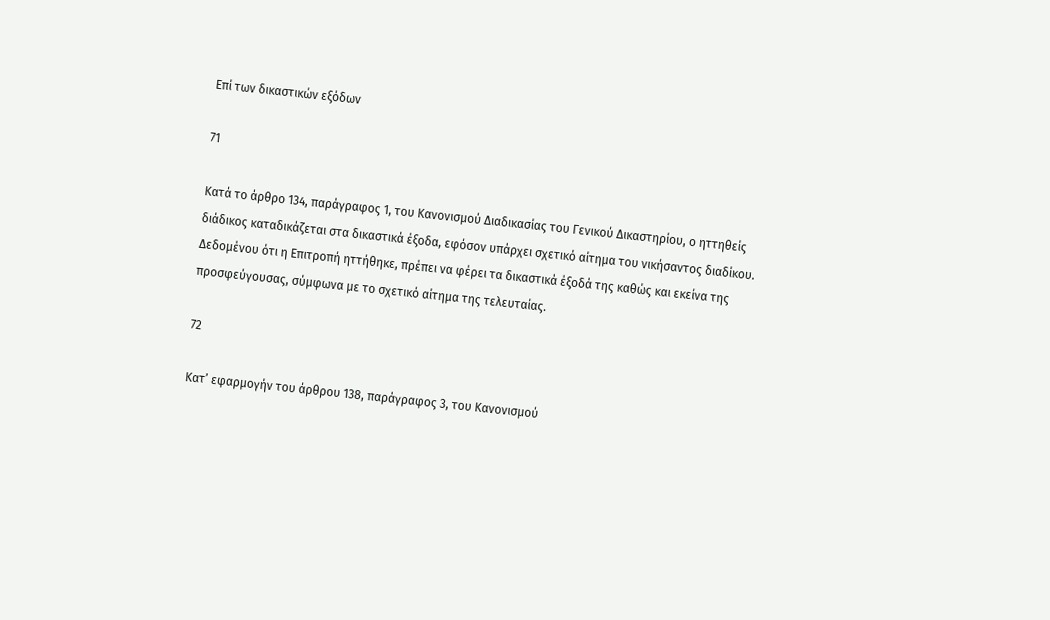Επί των δικαστικών εξόδων

71

Κατά το άρθρο 134, παράγραφος 1, του Κανονισμού Διαδικασίας του Γενικού Δικαστηρίου, ο ηττηθείς διάδικος καταδικάζεται στα δικαστικά έξοδα, εφόσον υπάρχει σχετικό αίτημα του νικήσαντος διαδίκου. Δεδομένου ότι η Επιτροπή ηττήθηκε, πρέπει να φέρει τα δικαστικά έξοδά της καθώς και εκείνα της προσφεύγουσας, σύμφωνα με το σχετικό αίτημα της τελευταίας.

72

Κατ’ εφαρμογήν του άρθρου 138, παράγραφος 3, του Κανονισμού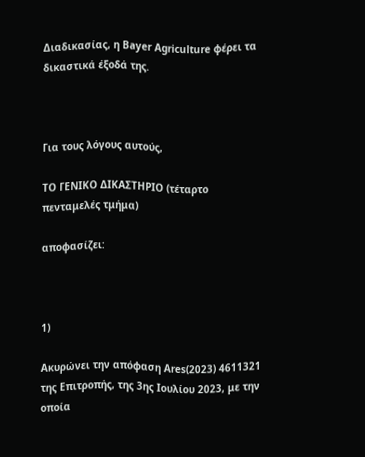Διαδικασίας, η Bayer Agriculture φέρει τα δικαστικά έξοδά της.



Για τους λόγους αυτούς,

ΤΟ ΓΕΝΙΚΟ ΔΙΚΑΣΤΗΡΙΟ (τέταρτο πενταμελές τμήμα)

αποφασίζει:



1)

Ακυρώνει την απόφαση Ares(2023) 4611321 της Επιτροπής, της 3ης Ιουλίου 2023, με την οποία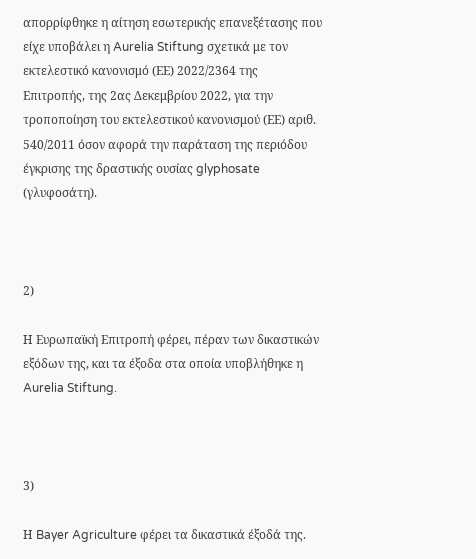απορρίφθηκε η αίτηση εσωτερικής επανεξέτασης που είχε υποβάλει η Aurelia Stiftung σχετικά με τον εκτελεστικό κανονισμό (ΕΕ) 2022/2364 της Επιτροπής, της 2ας Δεκεμβρίου 2022, για την τροποποίηση του εκτελεστικού κανονισμού (ΕΕ) αριθ. 540/2011 όσον αφορά την παράταση της περιόδου έγκρισης της δραστικής ουσίας glyphosate (γλυφοσάτη).



2)

Η Ευρωπαϊκή Επιτροπή φέρει, πέραν των δικαστικών εξόδων της, και τα έξοδα στα οποία υποβλήθηκε η Aurelia Stiftung.



3)

Η Bayer Agriculture φέρει τα δικαστικά έξοδά της.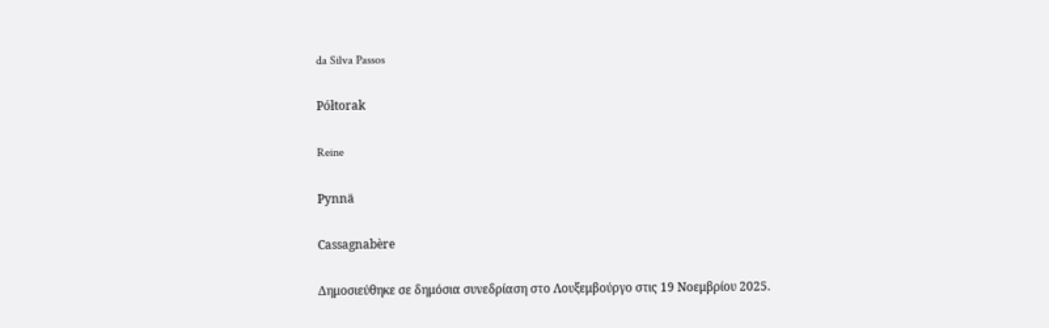da Silva Passos

Półtorak

Reine

Pynnä

Cassagnabère

Δημοσιεύθηκε σε δημόσια συνεδρίαση στο Λουξεμβούργο στις 19 Νοεμβρίου 2025.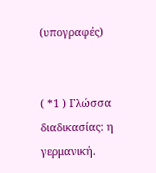(υπογραφές)


( *1 ) Γλώσσα διαδικασίας: η γερμανική.